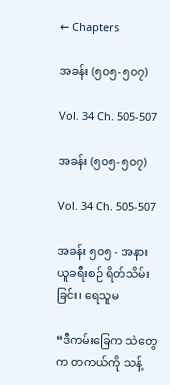← Chapters

အခန်း (၅၀၅-၅၀၇)

Vol. 34 Ch. 505-507

အခန်း (၅၀၅-၅၀၇)

Vol. 34 Ch. 505-507

အခန်း ၅၀၅ - အနားယူခရီးစဉ် ရိတ်သိမ်းခြင်း၊ ရေသူမ

“ဒီကမ်းခြေက သဲတွေက တကယ်ကို သန့်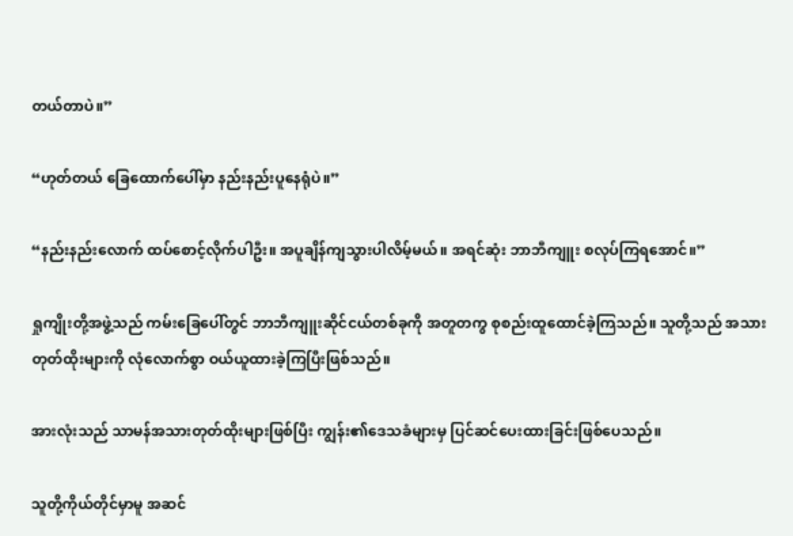တယ်တာပဲ။”

“ဟုတ်တယ် ခြေထောက်ပေါ်မှာ နည်းနည်းပူနေရုံပဲ။”

“နည်းနည်းလောက် ထပ်စောင့်လိုက်ပါဦး။ အပူချိန်ကျသွားပါလိမ့်မယ်။ အရင်ဆုံး ဘာဘီကျူး စလုပ်ကြရအောင်။”

ရှုကျိုးတို့အဖွဲ့သည် ကမ်းခြေပေါ်တွင် ဘာဘီကျူးဆိုင်ငယ်တစ်ခုကို အတူတကွ စုစည်းထူထောင်ခဲ့ကြသည်။ သူတို့သည် အသားတုတ်ထိုးများကို လုံလောက်စွာ ဝယ်ယူထားခဲ့ကြပြီးဖြစ်သည်။

အားလုံးသည် သာမန်အသားတုတ်ထိုးများဖြစ်ပြီး ကျွန်း၏ဒေသခံများမှ ပြင်ဆင်ပေးထားခြင်းဖြစ်ပေသည်။

သူတို့ကိုယ်တိုင်မှာမူ အဆင်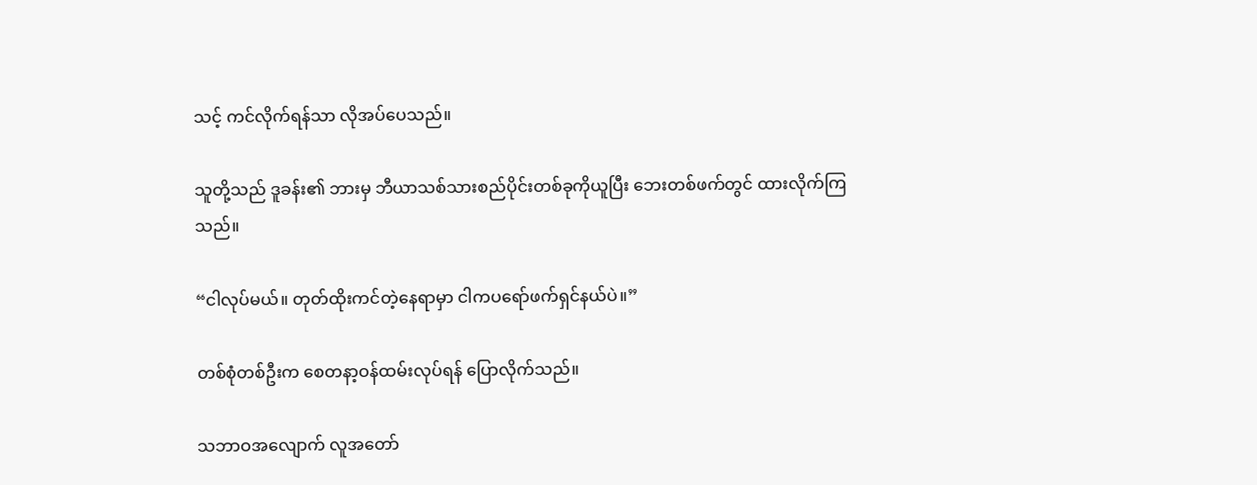သင့် ကင်လိုက်ရန်သာ လိုအပ်ပေသည်။

သူတို့သည် ဒူခန်း၏ ဘားမှ ဘီယာသစ်သားစည်ပိုင်းတစ်ခုကိုယူပြီး ဘေးတစ်ဖက်တွင် ထားလိုက်ကြသည်။

“ငါလုပ်မယ်။ တုတ်ထိုးကင်တဲ့နေရာမှာ ငါကပရော်ဖက်ရှင်နယ်ပဲ။”

တစ်စုံတစ်ဦးက စေတနာ့ဝန်ထမ်းလုပ်ရန် ပြောလိုက်သည်။

သဘာဝအလျောက် လူအတော်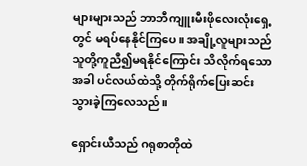များများသည် ဘာဘီကျူးမီးဖိုလေးလုံးရှေ့တွင် မရပ်နေနိုင်ကြပေ။ အချို့လူများသည် သူတို့ကူညီ၍မရနိုင်ကြောင်း သိလိုက်ရသောအခါ ပင်လယ်ထဲသို့ တိုက်ရိုက်ပြေးဆင်းသွားခဲ့ကြလေသည်။

ရှောင်းယီသည် ဂရုစာတိုထဲ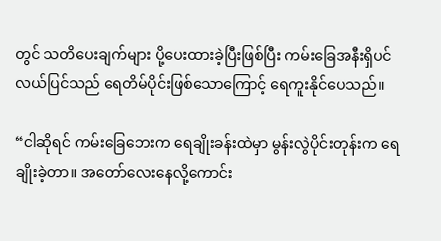တွင် သတိပေးချက်များ ပို့ပေးထားခဲ့ပြီးဖြစ်ပြီး ကမ်းခြေအနီးရှိပင်လယ်ပြင်သည် ရေတိမ်ပိုင်းဖြစ်သောကြောင့် ရေကူးနိုင်ပေသည်။

“ငါဆိုရင် ကမ်းခြေဘေးက ရေချိုးခန်းထဲမှာ မွန်းလွဲပိုင်းတုန်းက ရေချိုးခဲ့တာ။ အတော်လေးနေလို့ကောင်း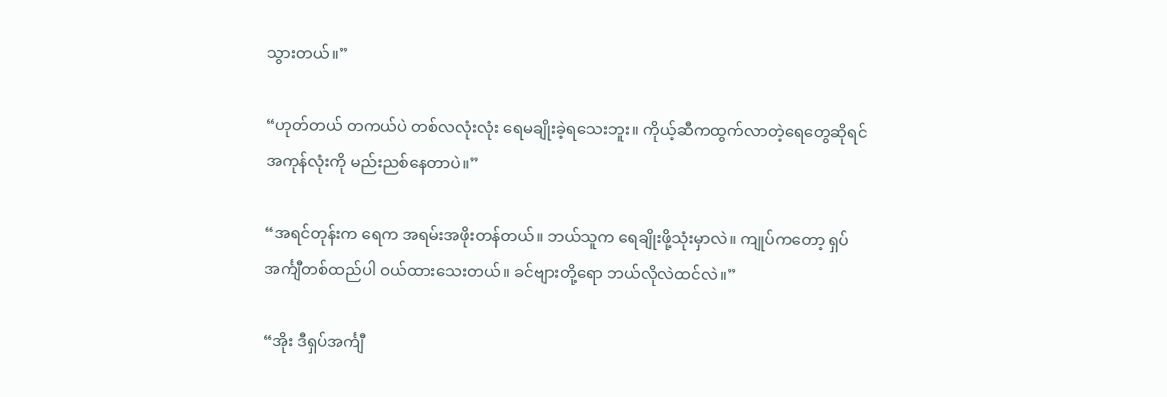သွားတယ်။”

“ဟုတ်တယ် တကယ်ပဲ တစ်လလုံးလုံး ရေမချိုးခဲ့ရသေးဘူး။ ကိုယ့်ဆီကထွက်လာတဲ့ရေတွေဆိုရင် အကုန်လုံးကို မည်းညစ်နေတာပဲ။”

“အရင်တုန်းက ရေက အရမ်းအဖိုးတန်တယ်။ ဘယ်သူက ရေချိုးဖို့သုံးမှာလဲ။ ကျုပ်ကတော့ ရှပ်အင်္ကျီတစ်ထည်ပါ ဝယ်ထားသေးတယ်။ ခင်ဗျားတို့ရော ဘယ်လိုလဲထင်လဲ။”

“အိုး ဒီရှပ်အင်္ကျီ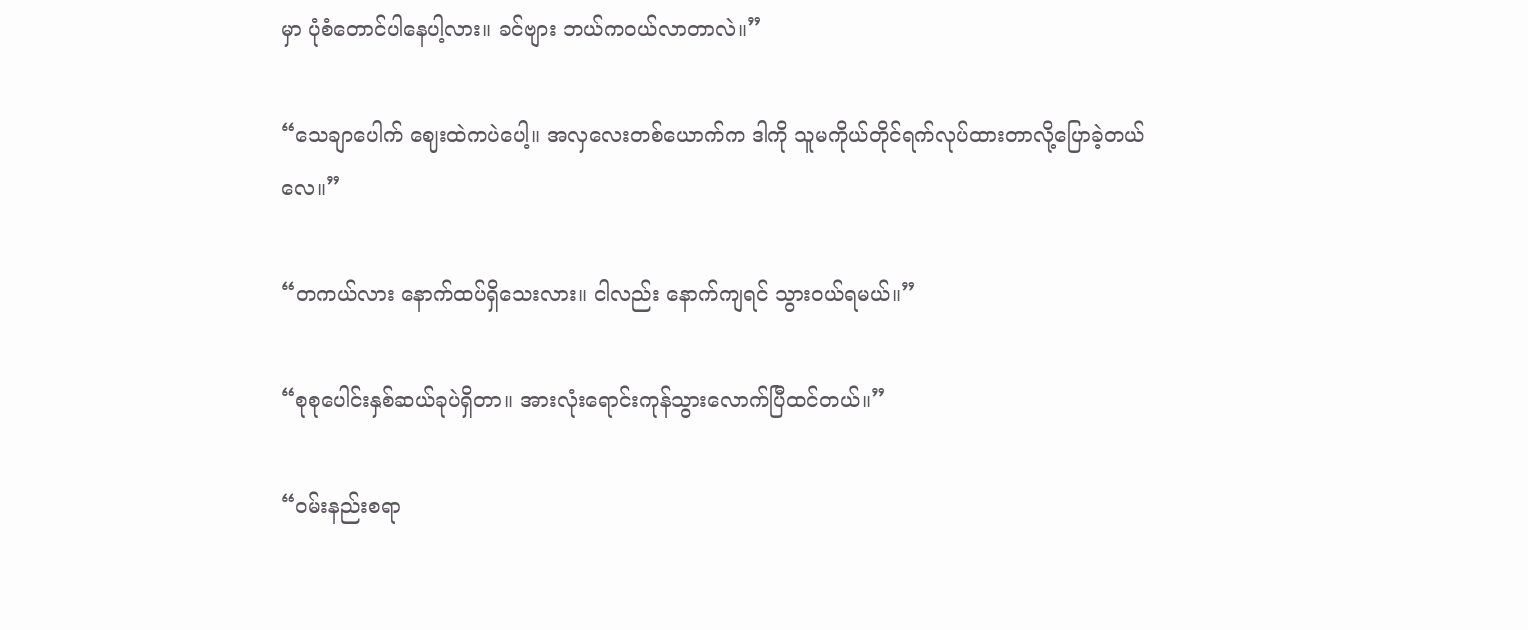မှာ ပုံစံတောင်ပါနေပါ့လား။ ခင်ဗျား ဘယ်ကဝယ်လာတာလဲ။”

“သေချာပေါက် ဈေးထဲကပဲပေါ့။ အလှလေးတစ်ယောက်က ဒါကို သူမကိုယ်တိုင်ရက်လုပ်ထားတာလို့ပြောခဲ့တယ်လေ။”

“တကယ်လား နောက်ထပ်ရှိသေးလား။ ငါလည်း နောက်ကျရင် သွားဝယ်ရမယ်။”

“စုစုပေါင်းနှစ်ဆယ်ခုပဲရှိတာ။ အားလုံးရောင်းကုန်သွားလောက်ပြီထင်တယ်။”

“ဝမ်းနည်းစရာ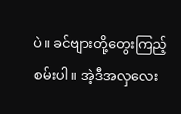ပဲ။ ခင်ဗျားတို့တွေးကြည့်စမ်းပါ။ အဲ့ဒီအလှလေး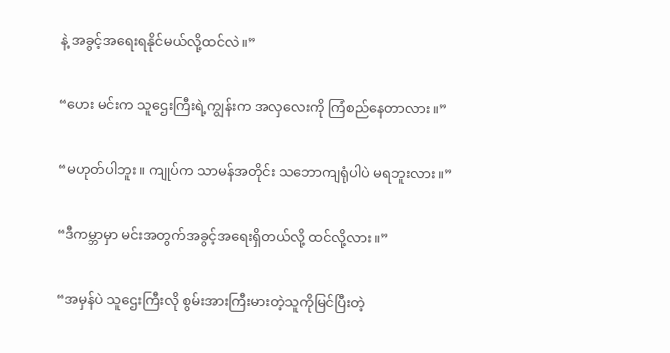နဲ့ အခွင့်အရေးရနိုင်မယ်လို့ထင်လဲ။”

“ဟေး မင်းက သူဌေးကြီးရဲ့ကျွန်းက အလှလေးကို ကြံစည်နေတာလား။”

“မဟုတ်ပါဘူး။ ကျုပ်က သာမန်အတိုင်း သဘောကျရုံပါပဲ မရဘူးလား။”

“ဒီကမ္ဘာမှာ မင်းအတွက်အခွင့်အရေးရှိတယ်လို့ ထင်လို့လား။”

“အမှန်ပဲ သူဌေးကြီးလို စွမ်းအားကြီးမားတဲ့သူကိုမြင်ပြီးတဲ့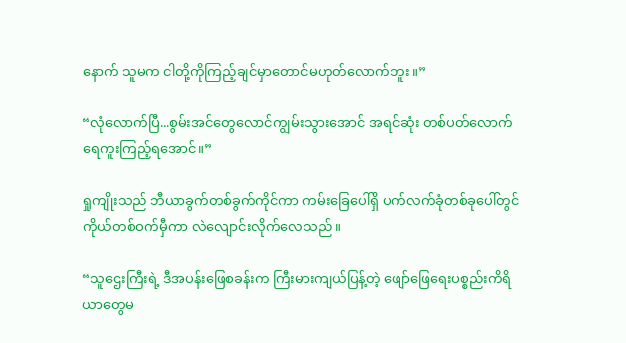နောက် သူမက ငါတို့ကိုကြည့်ချင်မှာတောင်မဟုတ်လောက်ဘူး။”

“လုံလောက်ပြီ...စွမ်းအင်တွေလောင်ကျွမ်းသွားအောင် အရင်ဆုံး တစ်ပတ်လောက် ရေကူးကြည့်ရအောင်။”

ရှုကျိုးသည် ဘီယာခွက်တစ်ခွက်ကိုင်ကာ ကမ်းခြေပေါ်ရှိ ပက်လက်ခုံတစ်ခုပေါ်တွင် ကိုယ်တစ်ဝက်မှီကာ လဲလျောင်းလိုက်လေသည်။

“သူဌေးကြီးရဲ့ ဒီအပန်းဖြေစခန်းက ကြီးမားကျယ်ပြန့်တဲ့ ဖျော်ဖြေရေးပစ္စည်းကိရိယာတွေမ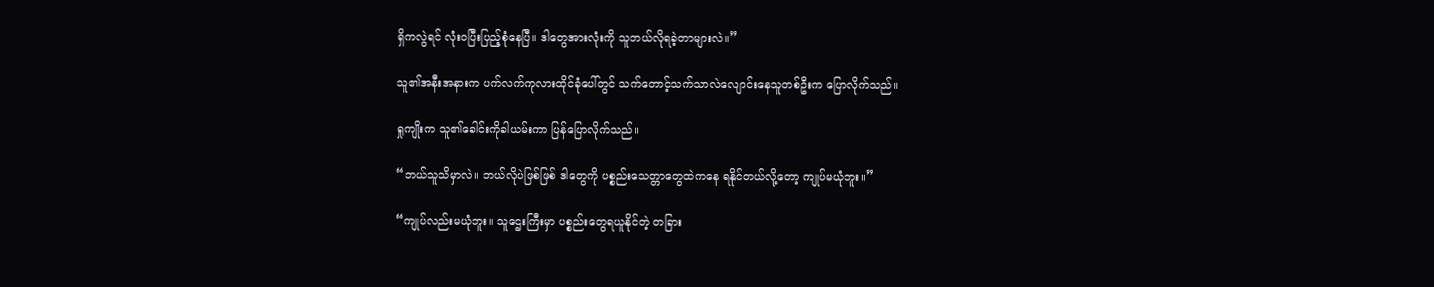ရှိကလွဲရင် လုံးဝပြီးပြည့်စုံနေပြီ။ ဒါတွေအားလုံးကို သူဘယ်လိုရခဲ့တာများလဲ။”

သူ၏အနီးအနားက ပက်လက်ကုလားထိုင်ခုံပေါ်တွင် သက်တောင့်သက်သာလဲလျောင်းနေသူတစ်ဦးက ပြောလိုက်သည်။

ရှုကျိုးက သူ၏ခေါင်းကိုခါယမ်းကာ ပြန်ပြောလိုက်သည်။

“ဘယ်သူသိမှာလဲ။ ဘယ်လိုပဲဖြစ်ဖြစ် ဒါတွေကို ပစ္စည်းသေတ္တာတွေထဲကနေ ရနိုင်တယ်လို့တော့ ကျုပ်မယုံဘူး။”

“ကျုပ်လည်းမယုံဘူး။ သူဌေးကြီးမှာ ပစ္စည်းတွေရယူနိုင်တဲ့ တခြား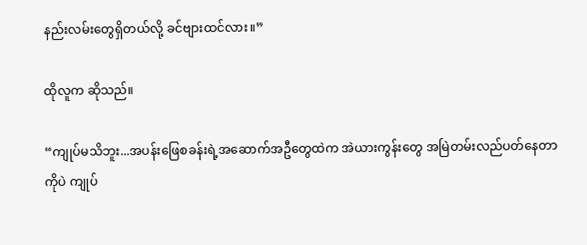နည်းလမ်းတွေရှိတယ်လို့ ခင်ဗျားထင်လား။”

ထိုလူက ဆိုသည်။

“ကျုပ်မသိဘူး...အပန်းဖြေစခန်းရဲ့အဆောက်အဦတွေထဲက အဲယားကွန်းတွေ အမြဲတမ်းလည်ပတ်နေတာကိုပဲ ကျုပ်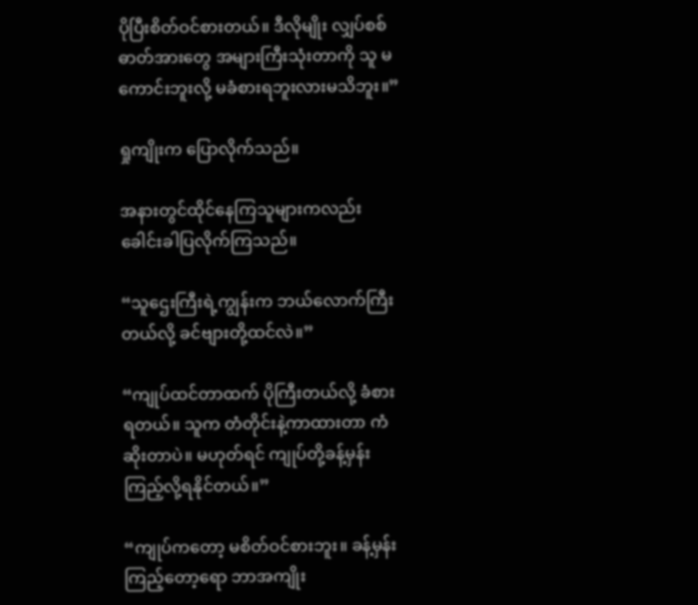ပိုပြီးစိတ်ဝင်စားတယ်။ ဒီလိုမျိုး လျှပ်စစ်ဓာတ်အားတွေ အများကြီးသုံးတာကို သူ မကောင်းဘူးလို့ မခံစားရဘူးလားမသိဘူး။”

ရှုကျိုးက ပြောလိုက်သည်။

အနားတွင်ထိုင်နေကြသူများကလည်း ခေါင်းခါပြလိုက်ကြသည်။

“သူဌေးကြီးရဲ့ကျွန်းက ဘယ်လောက်ကြီးတယ်လို့ ခင်ဗျားတို့ထင်လဲ။”

“ကျုပ်ထင်တာထက် ပိုကြီးတယ်လို့ ခံစားရတယ်။ သူက တံတိုင်းနဲ့ကာထားတာ ကံဆိုးတာပဲ။ မဟုတ်ရင် ကျုပ်တို့ခန့်မှန်းကြည့်လို့ရနိုင်တယ်။”

“ကျုပ်ကတော့ မစိတ်ဝင်စားဘူး။ ခန့်မှန်းကြည့်တော့ရော ဘာအကျိုး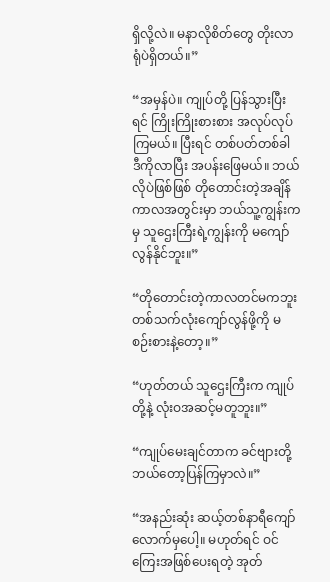ရှိလို့လဲ။ မနာလိုစိတ်တွေ တိုးလာရုံပဲရှိတယ်။”

“အမှန်ပဲ။ ကျုပ်တို့ ပြန်သွားပြီးရင် ကြိုးကြိုးစားစား အလုပ်လုပ်ကြမယ်။ ပြီးရင် တစ်ပတ်တစ်ခါ ဒီကိုလာပြီး အပန်းဖြေမယ်။ ဘယ်လိုပဲဖြစ်ဖြစ် တိုတောင်းတဲ့အချိန်ကာလအတွင်းမှာ ဘယ်သူ့ကျွန်းကမှ သူဌေးကြီးရဲ့ကျွန်းကို မကျော်လွန်နိုင်ဘူး။”

“တိုတောင်းတဲ့ကာလတင်မကဘူး တစ်သက်လုံးကျော်လွန်ဖို့ကို မစဉ်းစားနဲ့တော့။”

“ဟုတ်တယ် သူဌေးကြီးက ကျုပ်တို့နဲ့ လုံးဝအဆင့်မတူဘူး။”

“ကျုပ်မေးချင်တာက ခင်ဗျားတို့ ဘယ်တော့ပြန်ကြမှာလဲ။”

“အနည်းဆုံး ဆယ့်တစ်နာရီကျော်လောက်မှပေါ့။ မဟုတ်ရင် ဝင်ကြေးအဖြစ်ပေးရတဲ့ အုတ်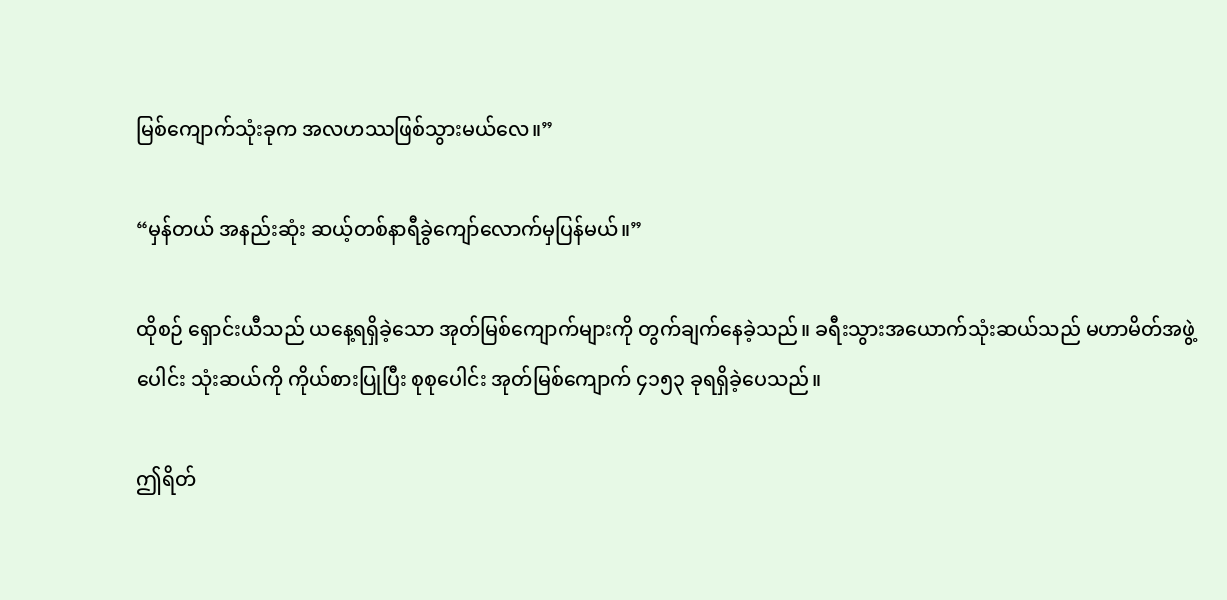မြစ်ကျောက်သုံးခုက အလဟဿဖြစ်သွားမယ်လေ။”

“မှန်တယ် အနည်းဆုံး ဆယ့်တစ်နာရီခွဲကျော်လောက်မှပြန်မယ်။”

ထိုစဉ် ရှောင်းယီသည် ယနေ့ရရှိခဲ့သော အုတ်မြစ်ကျောက်များကို တွက်ချက်နေခဲ့သည်။ ခရီးသွားအယောက်သုံးဆယ်သည် မဟာမိတ်အဖွဲ့ပေါင်း သုံးဆယ်ကို ကိုယ်စားပြုပြီး စုစုပေါင်း အုတ်မြစ်ကျောက် ၄၁၅၃ ခုရရှိခဲ့ပေသည်။

ဤရိတ်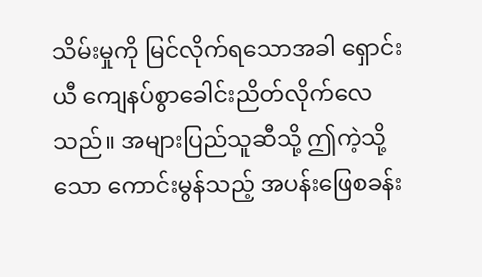သိမ်းမှုကို မြင်လိုက်ရသောအခါ ရှောင်းယီ ကျေနပ်စွာခေါင်းညိတ်လိုက်လေသည်။ အများပြည်သူဆီသို့ ဤကဲ့သို့သော ကောင်းမွန်သည့် အပန်းဖြေစခန်း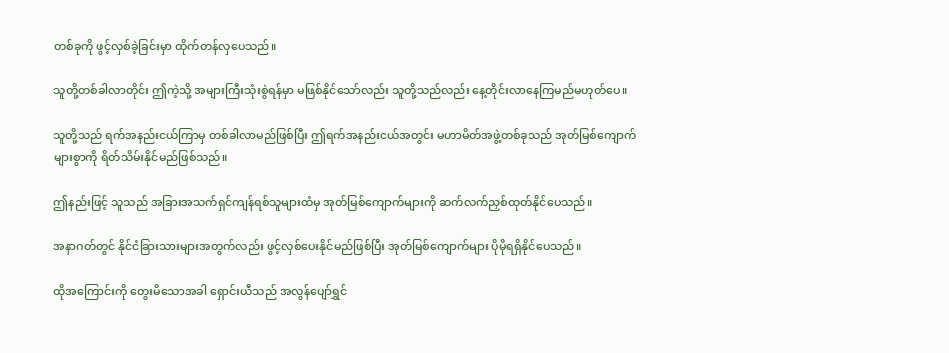တစ်ခုကို ဖွင့်လှစ်ခဲ့ခြင်းမှာ ထိုက်တန်လှပေသည်။

သူတို့တစ်ခါလာတိုင်း ဤကဲ့သို့ အများကြီးသုံးစွဲရန်မှာ မဖြစ်နိုင်သော်လည်း သူတို့သည်လည်း နေ့တိုင်းလာနေကြမည်မဟုတ်ပေ။

သူတို့သည် ရက်အနည်းငယ်ကြာမှ တစ်ခါလာမည်ဖြစ်ပြီး ဤရက်အနည်းငယ်အတွင်း မဟာမိတ်အဖွဲ့တစ်ခုသည် အုတ်မြစ်ကျောက်များစွာကို ရိတ်သိမ်းနိုင်မည်ဖြစ်သည်။

ဤနည်းဖြင့် သူသည် အခြားအသက်ရှင်ကျန်ရစ်သူများထံမှ အုတ်မြစ်ကျောက်များကို ဆက်လက်ညှစ်ထုတ်နိုင်ပေသည်။

အနာဂတ်တွင် နိုင်ငံခြားသားများအတွက်လည်း ဖွင့်လှစ်ပေးနိုင်မည်ဖြစ်ပြီး အုတ်မြစ်ကျောက်များ ပိုမိုရရှိနိုင်ပေသည်။

ထိုအကြောင်းကို တွေးမိသောအခါ ရှောင်းယီသည် အလွန်ပျော်ရွှင်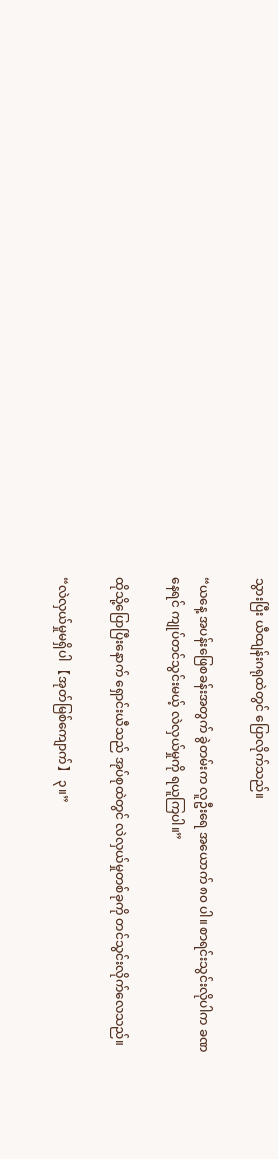သွားပြီး ယီထျန်းဂရုထဲတွင် ပြောလိုက်သည်။

“ယနေ့ အပန်းဖြေစခန်းအတွက် ခွဲတမ်းက လူဦးရေ အယောက် ၈၀ ပါ။ စာရင်းသွင်းလိုပါက ခဏနေရင် ကျုပ်တင်သွင်းမယ့် လဲလှယ်မှုကို ရယူကြပါ။”

ထိုသို့ပြောပြီးနောက် ရှောင်းယီသည် အုပ်စုထဲတွင် လဲလှယ်မှုတစ်ခုကို တင်သွင်းလိုက်လေသည်။

“လဲလှယ်မှုမရှိပါ 【အုတ်မြစ်ကျောက်】 ၃။”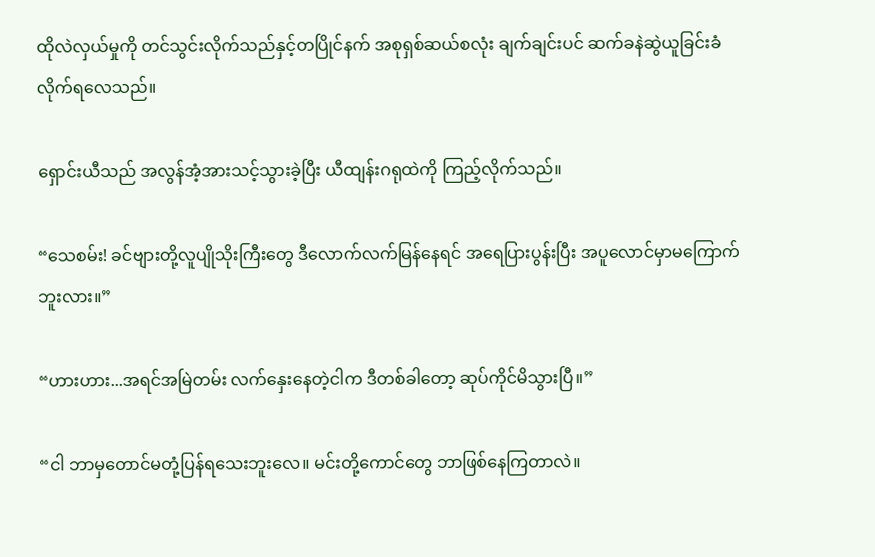ထိုလဲလှယ်မှုကို တင်သွင်းလိုက်သည်နှင့်တပြိုင်နက် အစုရှစ်ဆယ်စလုံး ချက်ချင်းပင် ဆက်ခနဲဆွဲယူခြင်းခံလိုက်ရလေသည်။

ရှောင်းယီသည် အလွန်အံ့အားသင့်သွားခဲ့ပြီး ယီထျန်းဂရုထဲကို ကြည့်လိုက်သည်။

“သေစမ်း! ခင်ဗျားတို့လူပျိုသိုးကြီးတွေ ဒီလောက်လက်မြန်နေရင် အရေပြားပွန်းပြီး အပူလောင်မှာမကြောက်ဘူးလား။”

“ဟားဟား...အရင်အမြဲတမ်း လက်နှေးနေတဲ့ငါက ဒီတစ်ခါတော့ ဆုပ်ကိုင်မိသွားပြီ။”

“ငါ ဘာမှတောင်မတုံ့ပြန်ရသေးဘူးလေ။ မင်းတို့ကောင်တွေ ဘာဖြစ်နေကြတာလဲ။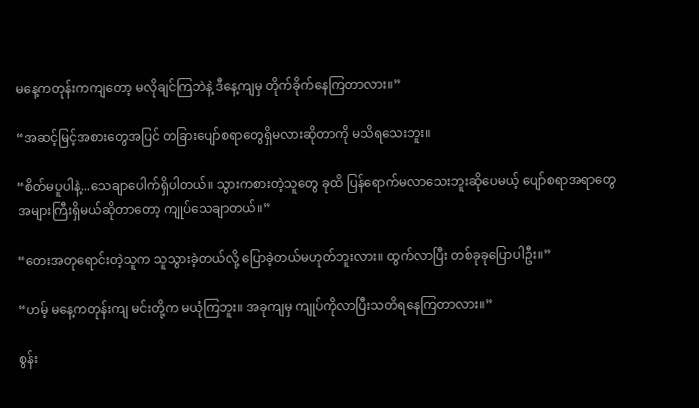မနေ့ကတုန်းကကျတော့ မလိုချင်ကြဘဲနဲ့ ဒီနေ့ကျမှ တိုက်ခိုက်နေကြတာလား။”

“အဆင့်မြင့်အစားတွေအပြင် တခြားပျော်စရာတွေရှိမလားဆိုတာကို မသိရသေးဘူး။

“စိတ်မပူပါနဲ့...သေချာပေါက်ရှိပါတယ်။ သွားကစားတဲ့သူတွေ ခုထိ ပြန်ရောက်မလာသေးဘူးဆိုပေမယ့် ပျော်စရာအရာတွေ အများကြီးရှိမယ်ဆိုတာတော့ ကျုပ်သေချာတယ်။”

“တေးအတုရောင်းတဲ့သူက သူသွားခဲ့တယ်လို့ ပြောခဲ့တယ်မဟုတ်ဘူးလား။ ထွက်လာပြီး တစ်ခုခုပြောပါဦး။”

“ဟမ့် မနေ့ကတုန်းကျ မင်းတို့က မယုံကြဘူး။ အခုကျမှ ကျုပ်ကိုလာပြီးသတိရနေကြတာလား။”

စွန်း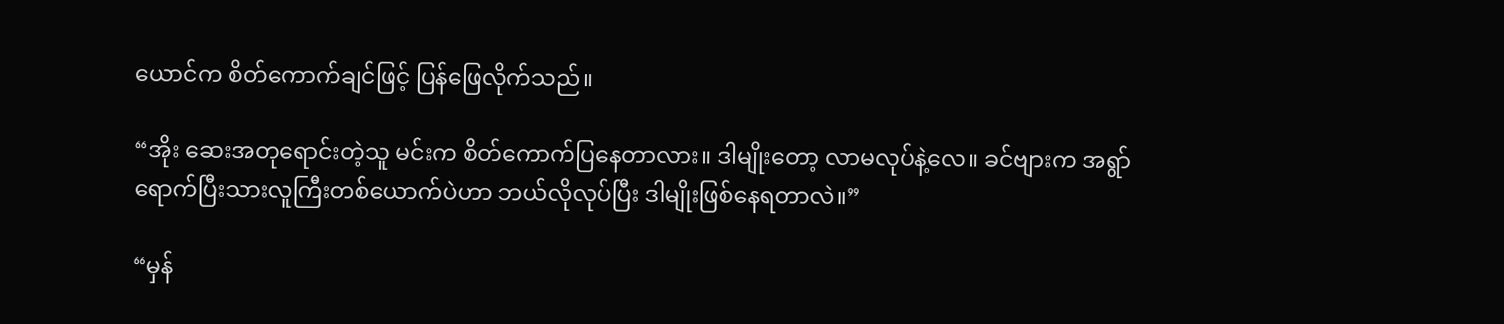ယောင်က စိတ်ကောက်ချင်ဖြင့် ပြန်ဖြေလိုက်သည်။

“အိုး ဆေးအတုရောင်းတဲ့သူ မင်းက စိတ်ကောက်ပြနေတာလား။ ဒါမျိုးတော့ လာမလုပ်နဲ့လေ။ ခင်ဗျားက အရွာ်ရောက်ပြီးသားလူကြီးတစ်ယောက်ပဲဟာ ဘယ်လိုလုပ်ပြီး ဒါမျိုးဖြစ်နေရတာလဲ။”

“မှန်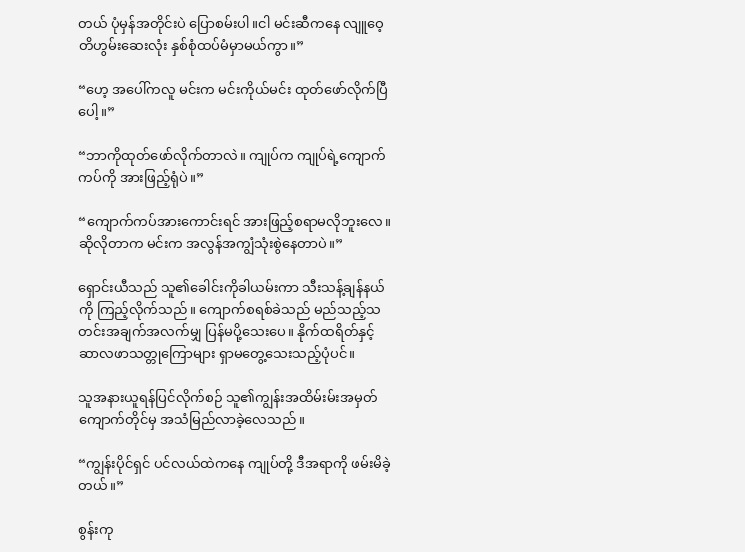တယ် ပုံမှန်အတိုင်းပဲ ပြောစမ်းပါ။ငါ မင်းဆီကနေ လျူဝေ့တိဟွမ်းဆေးလုံး နှစ်စုံထပ်မံမှာမယ်ကွာ။”

“ဟေ့ အပေါ်ကလူ မင်းက မင်းကိုယ်မင်း ထုတ်ဖော်လိုက်ပြီပေါ့။”

“ဘာကိုထုတ်ဖော်လိုက်တာလဲ။ ကျုပ်က ကျုပ်ရဲ့ကျောက်ကပ်ကို အားဖြည့်ရုံပဲ။”

“ကျောက်ကပ်အားကောင်းရင် အားဖြည့်စရာမလိုဘူးလေ။ ဆိုလိုတာက မင်းက အလွန်အကျွံသုံးစွဲနေတာပဲ။”

ရှောင်းယီသည် သူ၏ခေါင်းကိုခါယမ်းကာ သီးသန့်ချန်နယ်ကို ကြည့်လိုက်သည်။ ကျောက်စရစ်ခဲသည် မည်သည့်သတင်းအချက်အလက်မျှ ပြန်မပို့သေးပေ။ နိုက်ထရိတ်နှင့် ဆာလဖာသတ္တုကြောများ ရှာမတွေ့သေးသည့်ပုံပင်။

သူအနားယူရန်ပြင်လိုက်စဉ် သူ၏ကျွန်းအထိမ်းမ်းအမှတ်ကျောက်တိုင်မှ အသံမြည်လာခဲ့လေသည်။

“ကျွန်းပိုင်ရှင် ပင်လယ်ထဲကနေ ကျုပ်တို့ ဒီအရာကို ဖမ်းမိခဲ့တယ်။”

စွန်းကု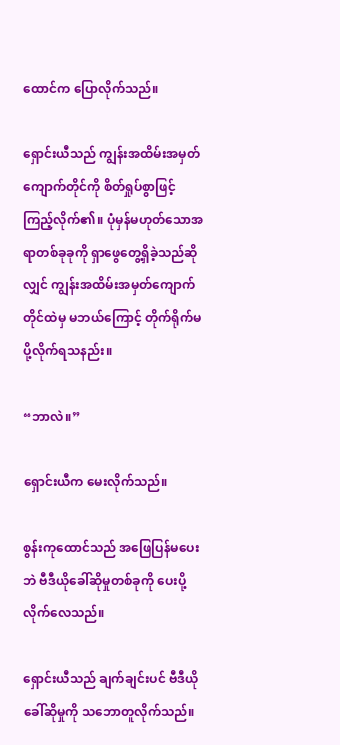ထောင်က ပြောလိုက်သည်။

ရှောင်းယီသည် ကျွန်းအထိမ်းအမှတ်ကျောက်တိုင်ကို စိတ်ရှုပ်စွာဖြင့် ကြည့်လိုက်၏။ ပုံမှန်မဟုတ်သောအရာတစ်ခုခုကို ရှာဖွေတွေ့ရှိခဲ့သည်ဆိုလျှင် ကျွန်းအထိမ်းအမှတ်ကျောက်တိုင်ထဲမှ မဘယ်ကြောင့် တိုက်ရိုက်မပို့လိုက်ရသနည်း။

“ဘာလဲ။”

ရှောင်းယီက မေးလိုက်သည်။

စွန်းကုထောင်သည် အဖြေပြန်မပေးဘဲ ဗီဒီယိုခေါ်ဆိုမှုတစ်ခုကို ပေးပို့လိုက်လေသည်။

ရှောင်းယီသည် ချက်ချင်းပင် ဗီဒီယိုခေါ်ဆိုမှုကို သဘောတူလိုက်သည်။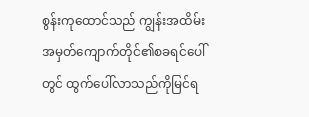စွန်းကုထောင်သည် ကျွန်းအထိမ်းအမှတ်ကျောက်တိုင်၏စခရင်ပေါ်တွင် ထွက်ပေါ်လာသည်ကိုမြင်ရ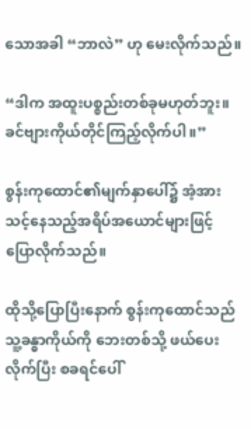သောအခါ “ဘာလဲ” ဟု မေးလိုက်သည်။

“ဒါက အထူးပစ္စည်းတစ်ခုမဟုတ်ဘူး။ ခင်ဗျားကိုယ်တိုင်ကြည့်လိုက်ပါ။”

စွန်းကုထောင်၏မျက်နှာပေါ်၌ အံ့အားသင့်နေသည့်အရိပ်အယောင်များဖြင့် ပြောလိုက်သည်။

ထိုသို့ပြောပြီးနောက် စွန်းကုထောင်သည် သူ့ခန္ဓာကိုယ်ကို ဘေးတစ်သို့ ဖယ်ပေးလိုက်ပြီး စခရင်ပေါ်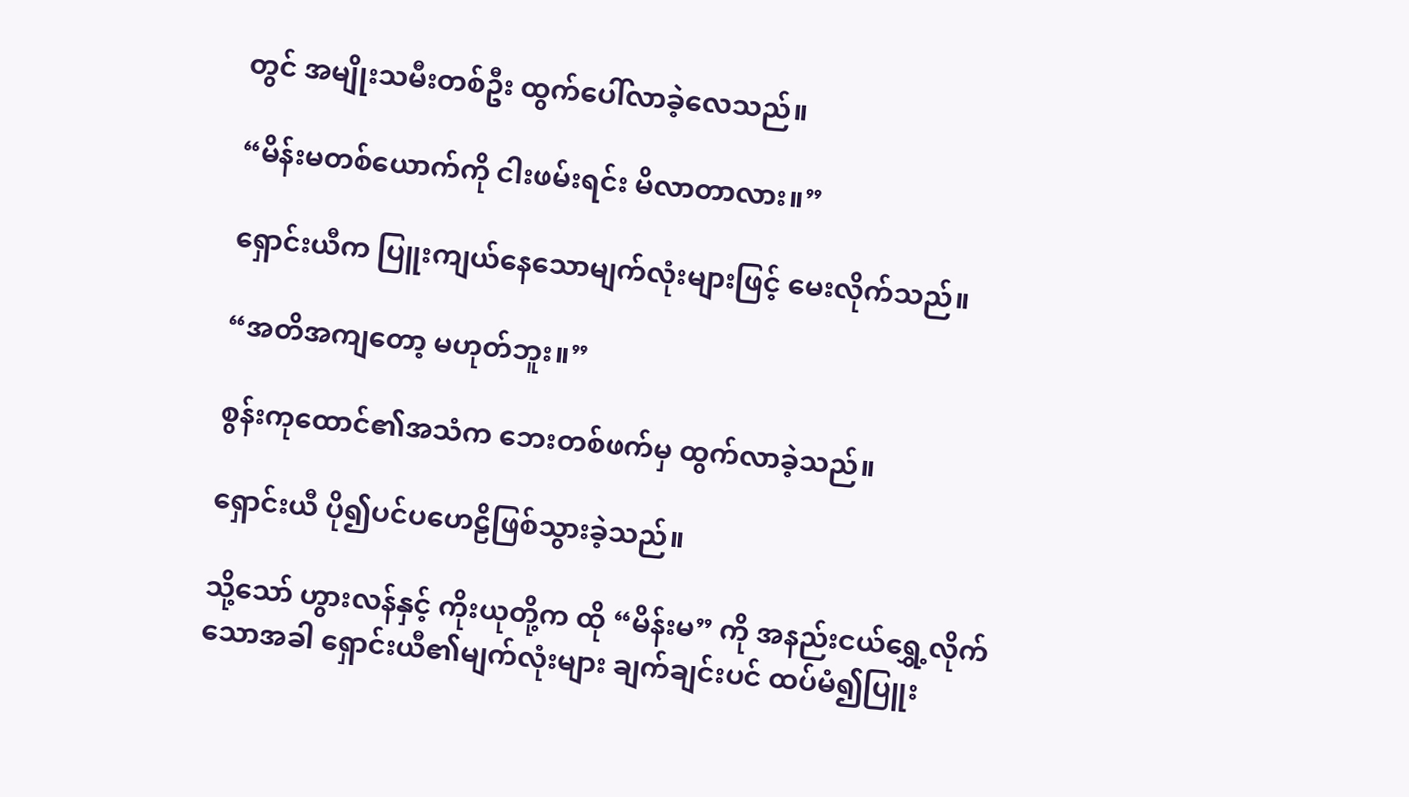တွင် အမျိုးသမီးတစ်ဦး ထွက်ပေါ်လာခဲ့လေသည်။

“မိန်းမတစ်ယောက်ကို ငါးဖမ်းရင်း မိလာတာလား။”

ရှောင်းယီက ပြူးကျယ်နေသောမျက်လုံးများဖြင့် မေးလိုက်သည်။

“အတိအကျတော့ မဟုတ်ဘူး။”

စွန်းကုထောင်၏အသံက ဘေးတစ်ဖက်မှ ထွက်လာခဲ့သည်။

ရှောင်းယီ ပို၍ပင်ပဟေဠိဖြစ်သွားခဲ့သည်။

သို့သော် ဟွားလန်နှင့် ကိုးယုတို့က ထို “မိန်းမ” ကို အနည်းငယ်ရွှေ့လိုက်သောအခါ ရှောင်းယီ၏မျက်လုံးများ ချက်ချင်းပင် ထပ်မံ၍ပြူး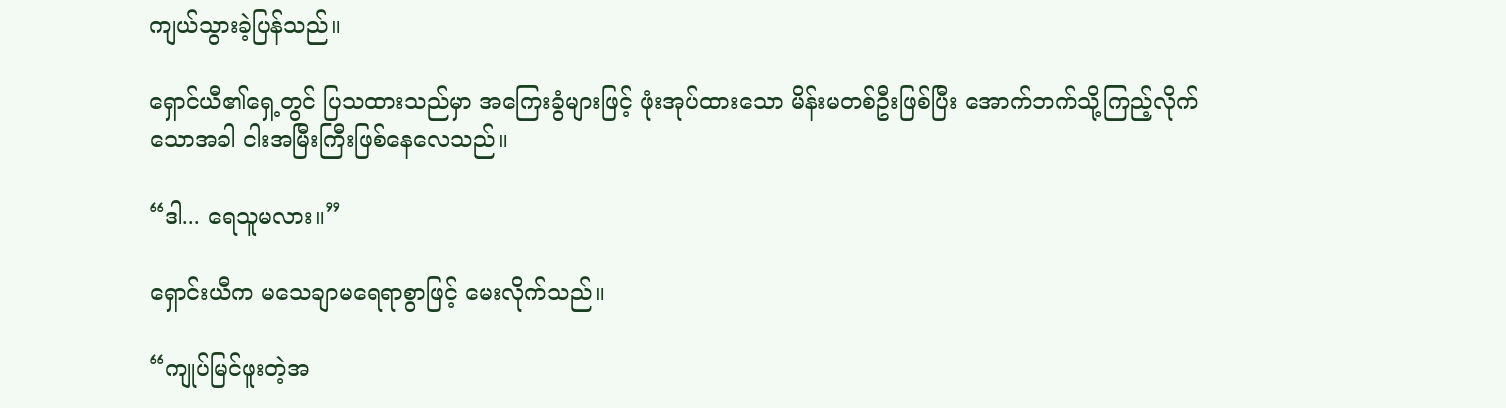ကျယ်သွားခဲ့ပြန်သည်။

ရှောင်ယီ၏ရှေ့တွင် ပြသထားသည်မှာ အကြေးခွံများဖြင့် ဖုံးအုပ်ထားသော မိန်းမတစ်ဦးဖြစ်ပြီး အောက်ဘက်သို့ကြည့်လိုက်သောအခါ ငါးအမြီးကြီးဖြစ်နေလေသည်။

“ဒါ... ရေသူမလား။”

ရှောင်းယီက မသေချာမရေရာစွာဖြင့် မေးလိုက်သည်။

“ကျုပ်မြင်ဖူးတဲ့အ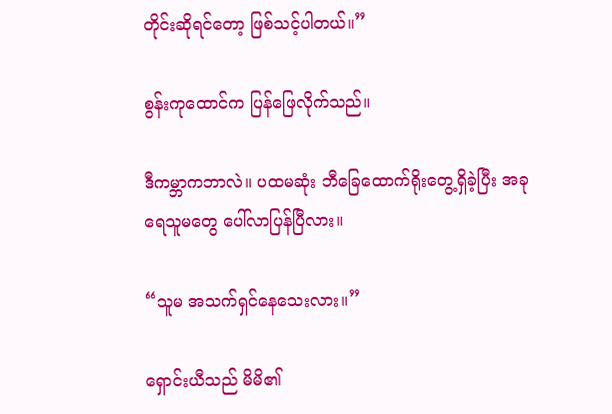တိုင်းဆိုရင်တော့ ဖြစ်သင့်ပါတယ်။”

စွန်းကုထောင်က ပြန်ဖြေလိုက်သည်။

ဒီကမ္ဘာကဘာလဲ။ ပထမဆုံး ဘီခြေထောက်ရိုးတွေ့ရှိခဲ့ပြီး အခု ရေသူမတွေ ပေါ်လာပြန်ပြီလား။

“သူမ အသက်ရှင်နေသေးလား။”

ရှောင်းယီသည် မိမိ၏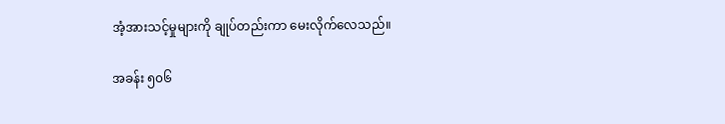အံ့အားသင့်မှုများကို ချုပ်တည်းကာ မေးလိုက်လေသည်။

အခန်း ၅၀၆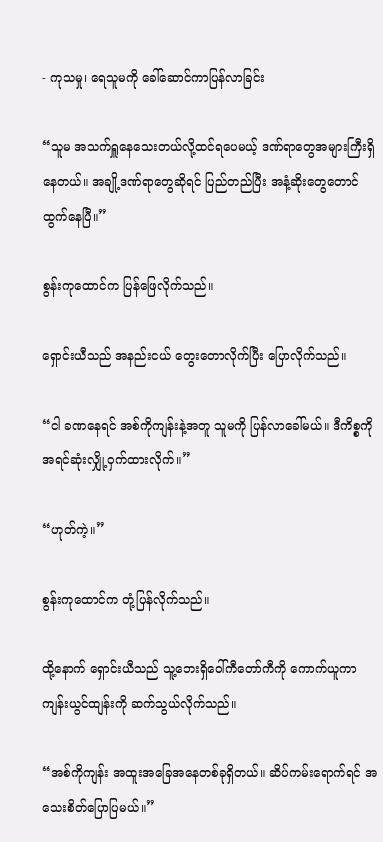- ကုသမှု၊ ရေသူမကို ခေါ်ဆောင်ကာပြန်လာခြင်း

“သူမ အသက်ရှူနေသေးတယ်လို့ထင်ရပေမယ့် ဒဏ်ရာတွေအများကြီးရှိနေတယ်။ အချို့ဒဏ်ရာတွေဆိုရင် ပြည်တည်ပြီး အနံ့ဆိုးတွေတောင် ထွက်နေပြီ။”

စွန်းကုထောင်က ပြန်ဖြေလိုက်သည်။

ရှောင်းယီသည် အနည်းငယ် တွေးတောလိုက်ပြီး ပြောလိုက်သည်။

“ငါ ခဏနေရင် အစ်ကိုကျန်းနဲ့အတူ သူမကို ပြန်လာခေါ်မယ်။ ဒီကိစ္စကို အရင်ဆုံးလျှို့ဝှက်ထားလိုက်။”

“ဟုတ်ကဲ့။”

စွန်းကုထောင်က တုံ့ပြန်လိုက်သည်။

ထို့နောက် ရှောင်းယီသည် သူ့ဘေးရှိဝေါ်ကီတော်ကီကို ကောက်ယူကာ ကျန်းယွင်ထျန်းကို ဆက်သွယ်လိုက်သည်။

“အစ်ကိုကျန်း အထူးအခြေအနေတစ်ခုရှိတယ်။ ဆိပ်ကမ်းရောက်ရင် အသေးစိတ်ပြောပြမယ်။”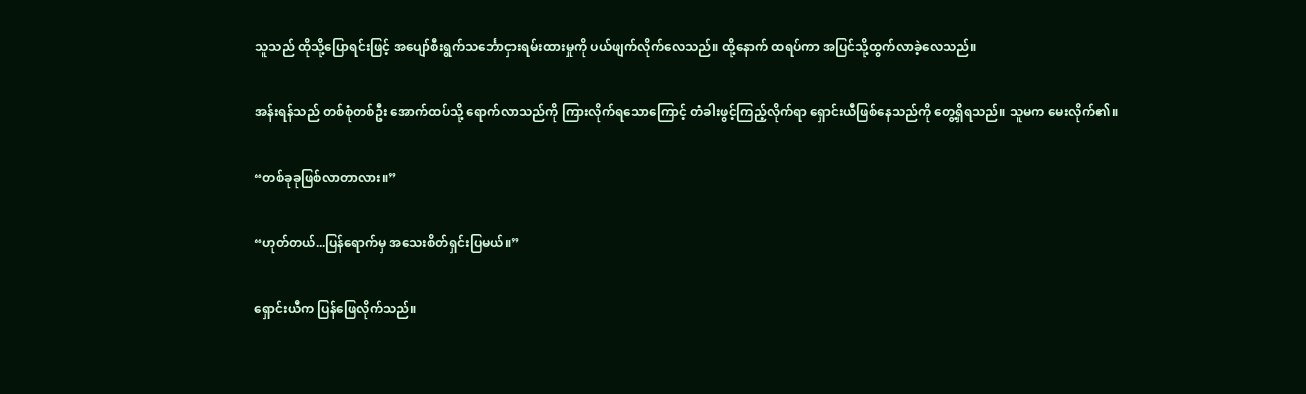သူသည် ထိုသို့ပြောရင်းဖြင့် အပျော်စီးရွက်သင်္ဘောငှားရမ်းထားမှုကို ပယ်ဖျက်လိုက်လေသည်။ ထို့နောက် ထရပ်ကာ အပြင်သို့ထွက်လာခဲ့လေသည်။

အန်းရန်သည် တစ်စုံတစ်ဦး အောက်ထပ်သို့ ရောက်လာသည်ကို ကြားလိုက်ရသောကြောင့် တံခါးဖွင့်ကြည့်လိုက်ရာ ရှောင်းယီဖြစ်နေသည်ကို တွေ့ရှိရသည်။ သူမက မေးလိုက်၏။

“တစ်ခုခုဖြစ်လာတာလား။”

“ဟုတ်တယ်...ပြန်ရောက်မှ အသေးစိတ်ရှင်းပြမယ်။”

ရှောင်းယီက ပြန်ဖြေလိုက်သည်။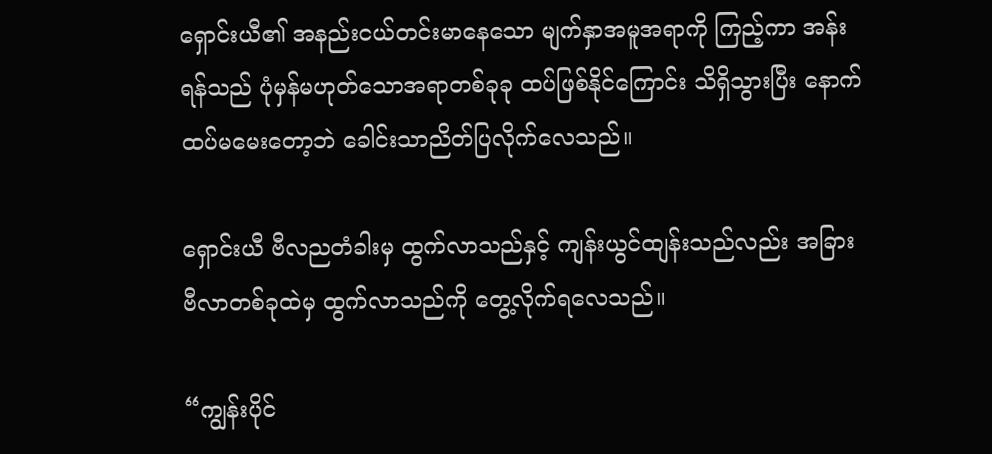ရှောင်းယီ၏ အနည်းငယ်တင်းမာနေသော မျက်နှာအမူအရာကို ကြည့်ကာ အန်းရန်သည် ပုံမှန်မဟုတ်သောအရာတစ်ခုခု ထပ်ဖြစ်နိုင်ကြောင်း သိရှိသွားပြီး နောက်ထပ်မမေးတော့ဘဲ ခေါင်းသာညိတ်ပြလိုက်လေသည်။

ရှောင်းယီ ဗီလညတံခါးမှ ထွက်လာသည်နှင့် ကျန်းယွင်ထျန်းသည်လည်း အခြားဗီလာတစ်ခုထဲမှ ထွက်လာသည်ကို တွေ့လိုက်ရလေသည်။

“ကျွန်းပိုင်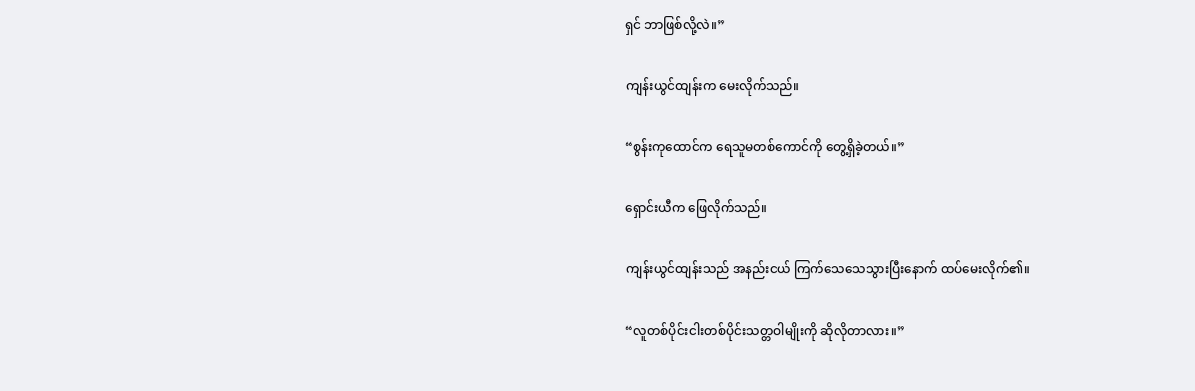ရှင် ဘာဖြစ်လို့လဲ။”

ကျန်းယွင်ထျန်းက မေးလိုက်သည်။

“စွန်းကုထောင်က ရေသူမတစ်ကောင်ကို တွေ့ရှိခဲ့တယ်။”

ရှောင်းယီက ဖြေလိုက်သည်။

ကျန်းယွင်ထျန်းသည် အနည်းငယ် ကြက်သေသေသွားပြီးနောက် ထပ်မေးလိုက်၏။

“လူတစ်ပိုင်းငါးတစ်ပိုင်းသတ္တဝါမျိုးကို ဆိုလိုတာလား။”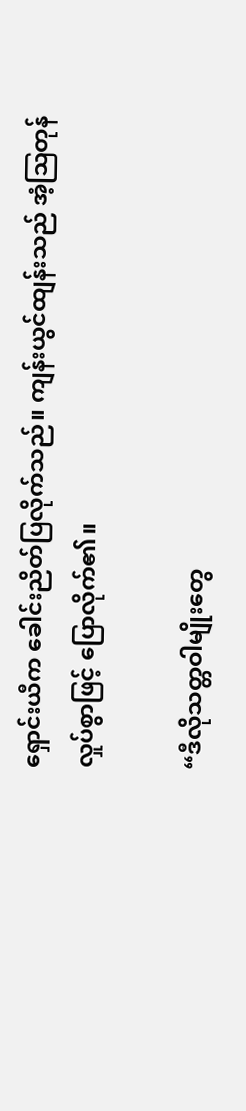ရှောင်းယီက ခေါင်းညိတ်ပြလိုက်သည်။ ကျန်းယွင်ထျန်းသည် အံ့ဩတုန်လှုပ်စွာဖြင့် ပြောလိုက်၏။

“ဒီလိုသတ္တဝါမျိုးတွေ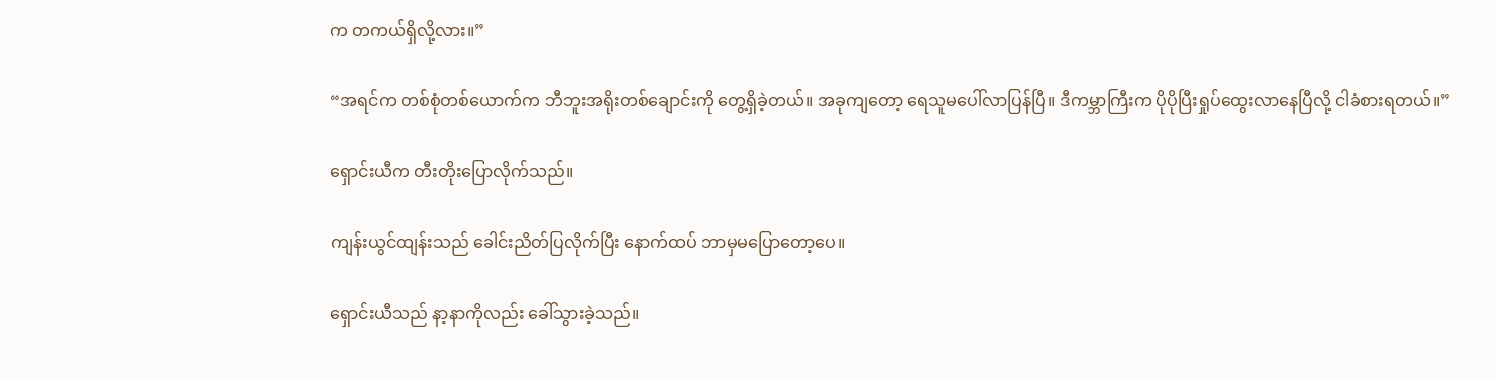က တကယ်ရှိလို့လား။”

“အရင်က တစ်စုံတစ်ယောက်က ဘီဘူးအရိုးတစ်ချောင်းကို တွေ့ရှိခဲ့တယ်။ အခုကျတော့ ရေသူမပေါ်လာပြန်ပြီ။ ဒီကမ္ဘာကြီးက ပိုပိုပြီးရှုပ်ထွေးလာနေပြီလို့ ငါခံစားရတယ်။”

ရှောင်းယီက တီးတိုးပြောလိုက်သည်။

ကျန်းယွင်ထျန်းသည် ခေါင်းညိတ်ပြလိုက်ပြီး နောက်ထပ် ဘာမှမပြောတော့ပေ။

ရှောင်းယီသည် နာ့နာကိုလည်း ခေါ်သွားခဲ့သည်။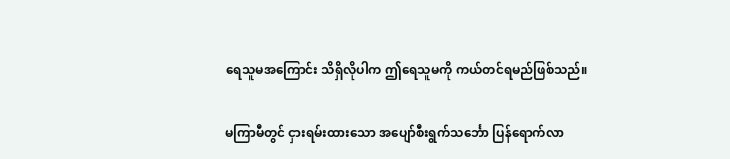ရေသူမအကြောင်း သိရှိလိုပါက ဤရေသူမကို ကယ်တင်ရမည်ဖြစ်သည်။

မကြာမီတွင် ငှားရမ်းထားသော အပျော်စီးရွက်သင်္ဘော ပြန်ရောက်လာ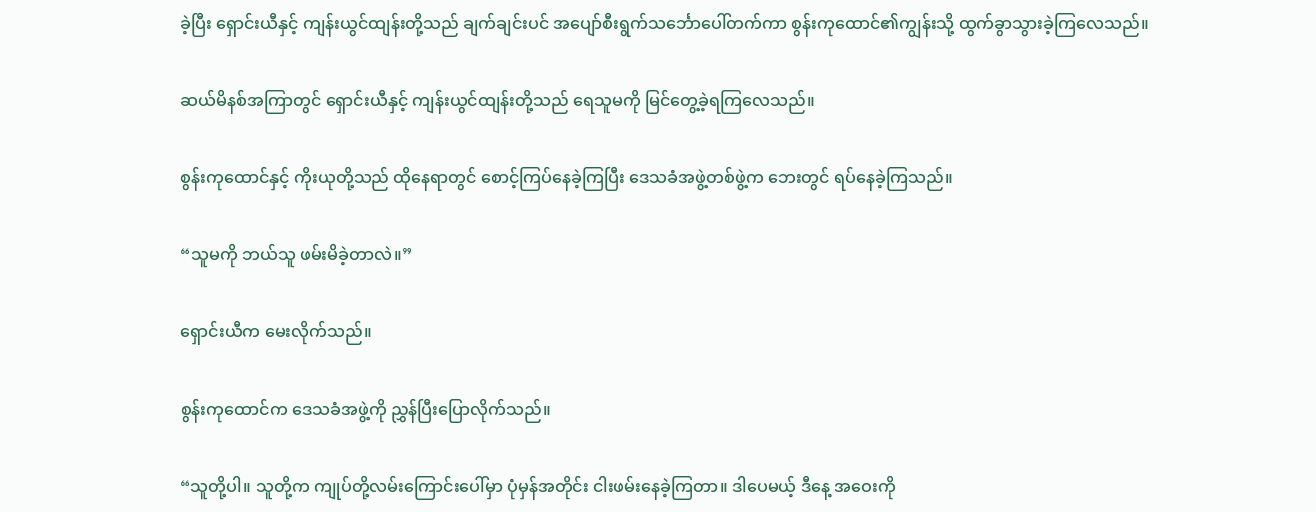ခဲ့ပြီး ရှောင်းယီနှင့် ကျန်းယွင်ထျန်းတို့သည် ချက်ချင်းပင် အပျော်စီးရွက်သင်္ဘောပေါ်တက်ကာ စွန်းကုထောင်၏ကျွန်းသို့ ထွက်ခွာသွားခဲ့ကြလေသည်။

ဆယ်မိနစ်အကြာတွင် ရှောင်းယီနှင့် ကျန်းယွင်ထျန်းတို့သည် ရေသူမကို မြင်တွေ့ခဲ့ရကြလေသည်။

စွန်းကုထောင်နှင့် ကိုးယုတို့သည် ထိုနေရာတွင် စောင့်ကြပ်နေခဲ့ကြပြီး ဒေသခံအဖွဲ့တစ်ဖွဲ့က ဘေးတွင် ရပ်နေခဲ့ကြသည်။

“သူမကို ဘယ်သူ ဖမ်းမိခဲ့တာလဲ။”

ရှောင်းယီက မေးလိုက်သည်။

စွန်းကုထောင်က ဒေသခံအဖွဲ့ကို ညွှန်ပြီးပြောလိုက်သည်။

“သူတို့ပါ။ သူတို့က ကျုပ်တို့လမ်းကြောင်းပေါ်မှာ ပုံမှန်အတိုင်း ငါးဖမ်းနေခဲ့ကြတာ။ ဒါပေမယ့် ဒီနေ့ အဝေးကို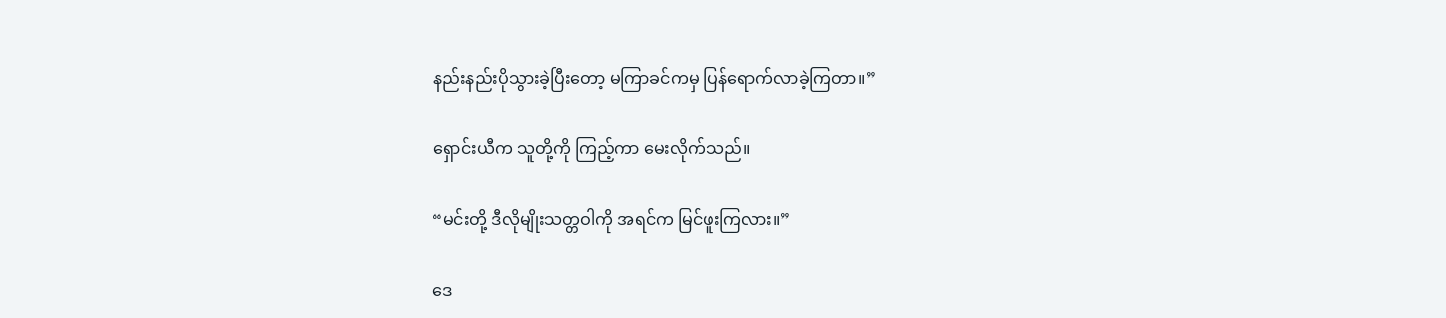နည်းနည်းပိုသွားခဲ့ပြီးတော့ မကြာခင်ကမှ ပြန်ရောက်လာခဲ့ကြတာ။”

ရှောင်းယီက သူတို့ကို ကြည့်ကာ မေးလိုက်သည်။

“မင်းတို့ ဒီလိုမျိုးသတ္တဝါကို အရင်က မြင်ဖူးကြလား။”

ဒေ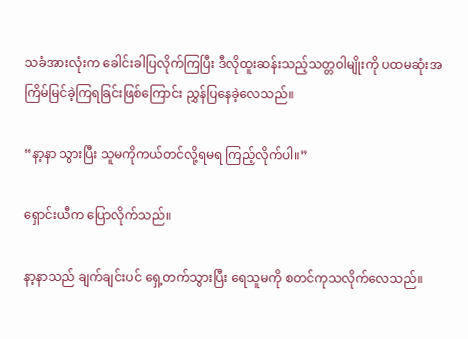သခံအားလုံးက ခေါင်းခါပြလိုက်ကြပြီး ဒီလိုထူးဆန်းသည့်သတ္တဝါမျိုးကို ပထမဆုံးအကြိမ်မြင်ခဲ့ကြရခြင်းဖြစ်ကြောင်း ညွှန်ပြနေခဲ့လေသည်။

“နာ့နာ သွားပြီး သူမကိုကယ်တင်လို့ရမရ ကြည့်လိုက်ပါ။”

ရှောင်းယီက ပြောလိုက်သည်။

နာ့နာသည် ချက်ချင်းပင် ရှေ့တက်သွားပြီး ရေသူမကို စတင်ကုသလိုက်လေသည်။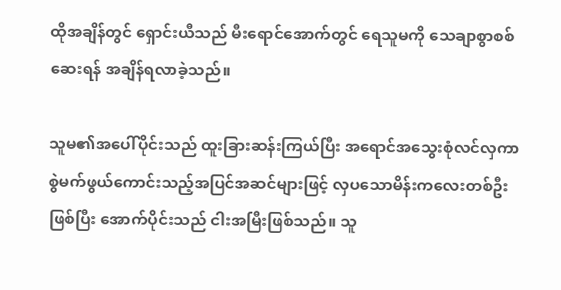ထိုအချိန်တွင် ရှောင်းယီသည် မီးရောင်အောက်တွင် ရေသူမကို သေချာစွာစစ်ဆေးရန် အချိန်ရလာခဲ့သည်။

သူမ၏အပေါ်ပိုင်းသည် ထူးခြားဆန်းကြယ်ပြီး အရောင်အသွေးစုံလင်လှကာ စွဲမက်ဖွယ်ကောင်းသည့်အပြင်အဆင်များဖြင့် လှပသောမိန်းကလေးတစ်ဦးဖြစ်ပြီး အောက်ပိုင်းသည် ငါးအမြီးဖြစ်သည်။ သူ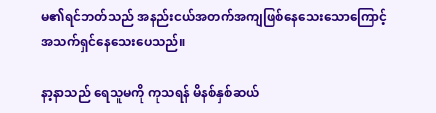မ၏ရင်ဘတ်သည် အနည်းငယ်အတက်အကျဖြစ်နေသေးသောကြောင့် အသက်ရှင်နေသေးပေသည်။

နာ့နာသည် ရေသူမကို ကုသရန် မိနစ်နှစ်ဆယ်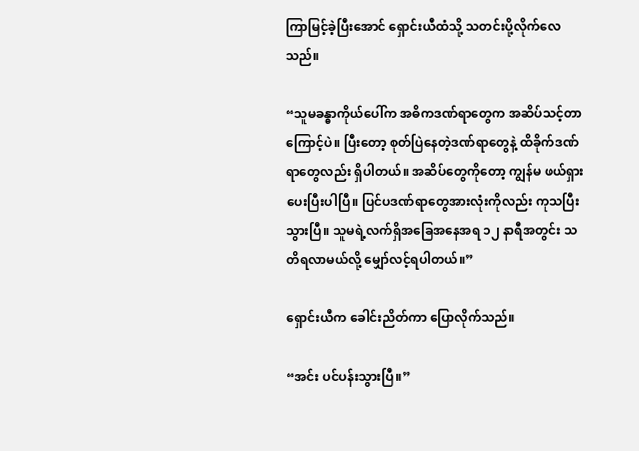ကြာမြင့်ခဲ့ပြီးအောင် ရှောင်းယီထံသို့ သတင်းပို့လိုက်လေသည်။

“သူမခန္ဓာကိုယ်ပေါ်က အဓိကဒဏ်ရာတွေက အဆိပ်သင့်တာကြောင့်ပဲ။ ပြီးတော့ စုတ်ပြဲနေတဲ့ဒဏ်ရာတွေနဲ့ ထိခိုက်ဒဏ်ရာတွေလည်း ရှိပါတယ်။ အဆိပ်တွေကိုတော့ ကျွန်မ ဖယ်ရှားပေးပြီးပါပြီ။ ပြင်ပဒဏ်ရာတွေအားလုံးကိုလည်း ကုသပြီးသွားပြီ။ သူမရဲ့လက်ရှိအခြေအနေအရ ၁၂ နာရီအတွင်း သတိရလာမယ်လို့ မျှော်လင့်ရပါတယ်။”

ရှောင်းယီက ခေါင်းညိတ်ကာ ပြောလိုက်သည်။

“အင်း ပင်ပန်းသွားပြီ။”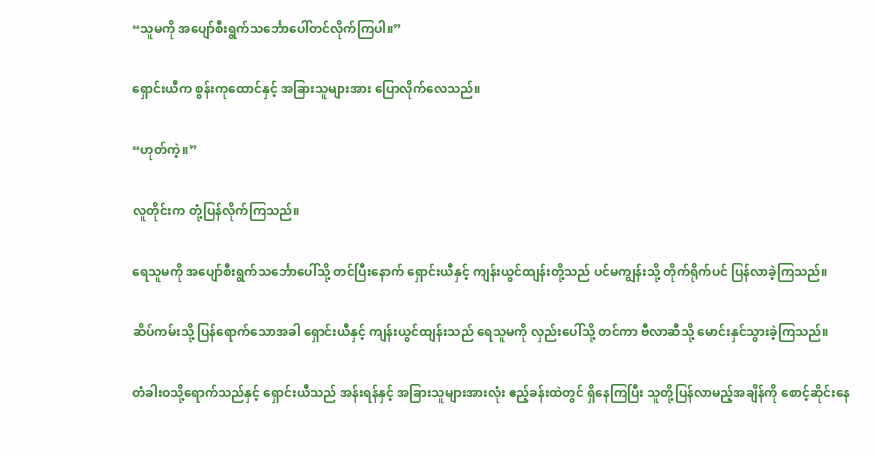“သူမကို အပျော်စီးရွက်သင်္ဘောပေါ်တင်လိုက်ကြပါ။”

ရှောင်းယီက စွန်းကုထောင်နှင့် အခြားသူများအား ပြောလိုက်လေသည်။

“ဟုတ်ကဲ့။”

လူတိုင်းက တုံ့ပြန်လိုက်ကြသည်။

ရေသူမကို အပျော်စီးရွက်သင်္ဘောပေါ်သို့ တင်ပြီးနောက် ရှောင်းယီနှင့် ကျန်းယွင်ထျန်းတို့သည် ပင်မကျွန်းသို့ တိုက်ရိုက်ပင် ပြန်လာခဲ့ကြသည်။

ဆိပ်ကမ်းသို့ ပြန်ရောက်သောအခါ ရှောင်းယီနှင့် ကျန်းယွင်ထျန်းသည် ရေသူမကို လှည်းပေါ်သို့ တင်ကာ ‌ဗီလာဆီသို့ မောင်းနှင်သွားခဲ့ကြသည်။

တံခါးဝသို့ရောက်သည်နှင့် ရှောင်းယီသည် အန်းရန်နှင့် အခြားသူများအားလုံး ဧည့်ခန်းထဲတွင် ရှိနေကြပြီး သူတို့ပြန်လာမည့်အချိန်ကို စောင့်ဆိုင်းနေ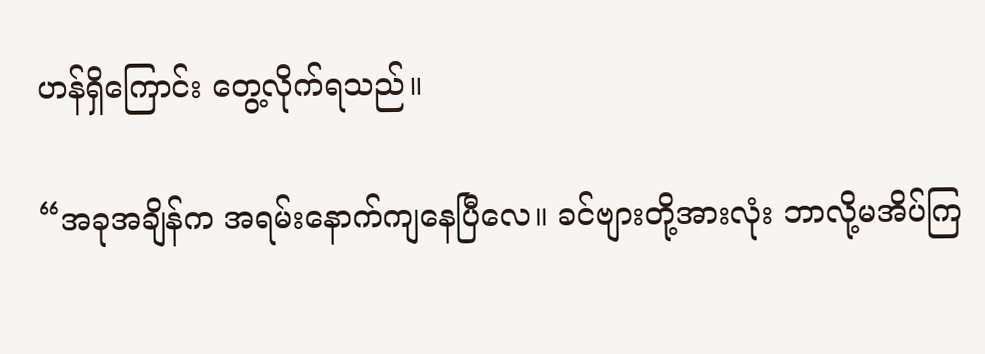ဟန်ရှိကြောင်း တွေ့လိုက်ရသည်။

“အခုအချိန်က အရမ်းနောက်ကျနေပြီလေ။ ခင်ဗျားတို့အားလုံး ဘာလို့မအိပ်ကြ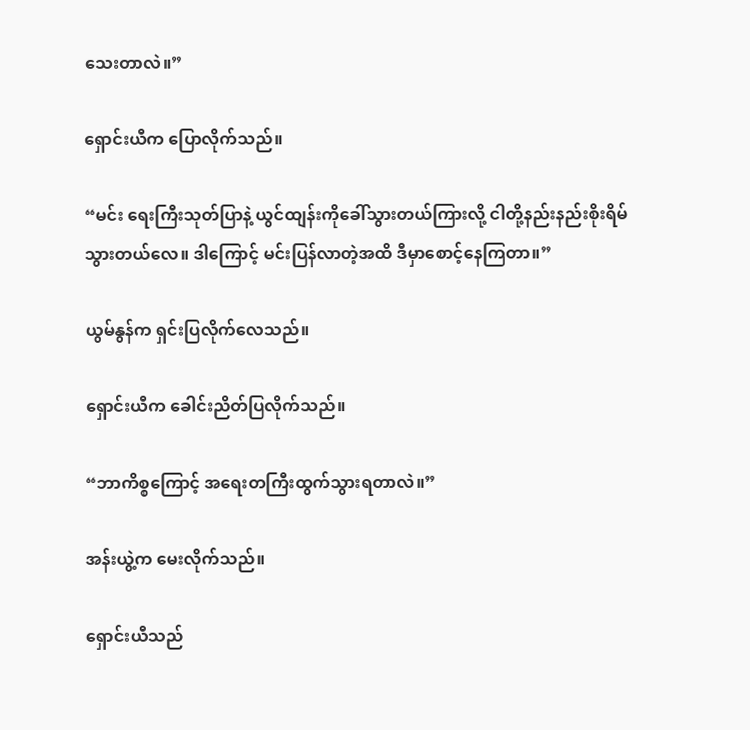သေးတာလဲ။”

ရှောင်းယီက ပြောလိုက်သည်။

“မင်း ရေးကြီးသုတ်ပြာနဲ့ ယွင်ထျန်းကိုခေါ်သွားတယ်ကြားလို့ ငါတို့နည်းနည်းစိုးရိမ်သွားတယ်လေ။ ဒါကြောင့် မင်းပြန်လာတဲ့အထိ ဒီမှာစောင့်နေကြတာ။”

ယွမ်နွန်က ရှင်းပြလိုက်လေသည်။

ရှောင်းယီက ခေါင်းညိတ်ပြလိုက်သည်။

“ဘာကိစ္စကြောင့် အရေးတကြီးထွက်သွားရတာလဲ။”

အန်းယွဲ့က မေးလိုက်သည်။

ရှောင်းယီသည်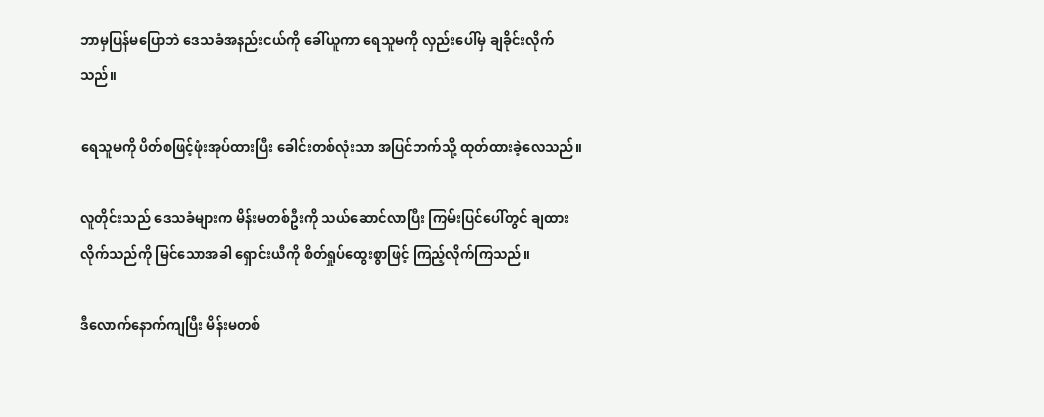ဘာမှပြန်မပြောဘဲ ဒေသခံအနည်းငယ်ကို ခေါ်ယူကာ ရေသူမကို လှည်းပေါ်မှ ချခိုင်းလိုက်သည်။

ရေသူမကို ပိတ်စဖြင့်ဖုံးအုပ်ထားပြီး ခေါင်းတစ်လုံးသာ အပြင်ဘက်သို့ ထုတ်ထားခဲ့လေသည်။

လူတိုင်းသည် ဒေသခံများက မိန်းမတစ်ဦးကို သယ်ဆောင်လာပြီး ကြမ်းပြင်ပေါ်တွင် ချထားလိုက်သည်ကို မြင်သောအခါ ရှောင်းယီကို စိတ်ရှုပ်ထွေးစွာဖြင့် ကြည့်လိုက်ကြသည်။

ဒီလောက်နောက်ကျပြီး မိန်းမတစ်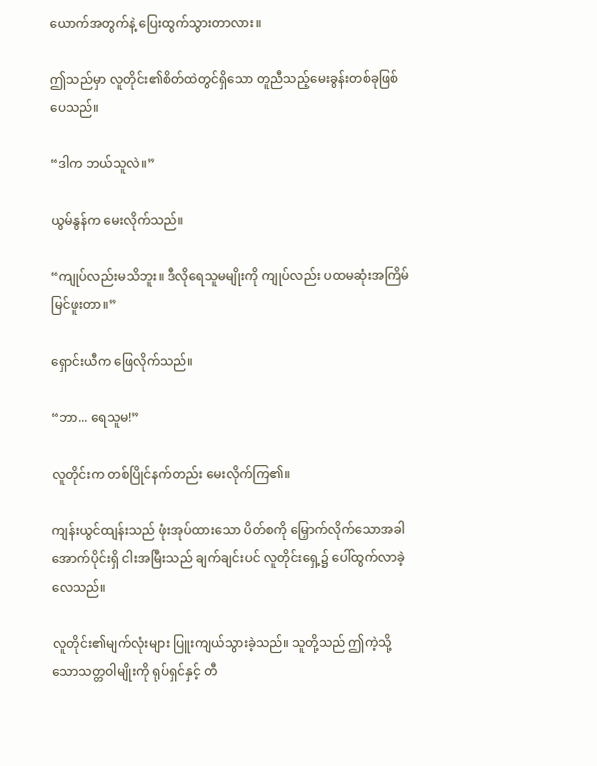ယောက်အတွက်နဲ့ ပြေးထွက်သွားတာလား။

ဤသည်မှာ လူတိုင်း၏စိတ်ထဲတွင်ရှိသော တူညီသည့်မေးခွန်းတစ်ခုဖြစ်ပေသည်။

“ဒါက ဘယ်သူလဲ။”

ယွမ်နွန်က မေးလိုက်သည်။

“ကျုပ်လည်းမသိဘူး။ ဒီလိုရေသူမမျိုးကို ကျုပ်လည်း ပထမဆုံးအကြိမ်မြင်ဖူးတာ။”

ရှောင်းယီက ဖြေလိုက်သည်။

“ဘာ... ရေသူမ!”

လူတိုင်းက တစ်ပြိုင်နက်တည်း မေးလိုက်ကြ၏။

ကျန်းယွင်ထျန်းသည် ဖုံးအုပ်ထားသော ပိတ်စကို မြှောက်လိုက်သောအခါ အောက်ပိုင်းရှိ ငါးအမြီးသည် ချက်ချင်းပင် လူတိုင်းရှေ့၌ ပေါ်ထွက်လာခဲ့လေသည်။

လူတိုင်း၏မျက်လုံးများ ပြူးကျယ်သွားခဲ့သည်။ သူတို့သည် ဤကဲ့သို့သောသတ္တဝါမျိုးကို ရုပ်ရှင်နှင့် တီ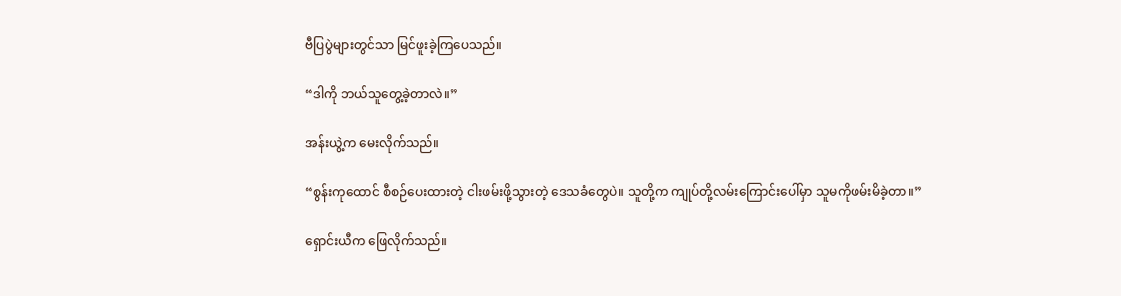ဗီပြပွဲများတွင်သာ မြင်ဖူးခဲ့ကြပေသည်။

“ဒါကို ဘယ်သူတွေ့ခဲ့တာလဲ။”

အန်းယွဲ့က မေးလိုက်သည်။

“စွန်းကုထောင် စီစဉ်ပေးထားတဲ့ ငါးဖမ်းဖို့သွားတဲ့ ဒေသခံတွေပဲ။ သူတို့က ကျုပ်တို့လမ်းကြောင်းပေါ်မှာ သူမကိုဖမ်းမိခဲ့တာ။”

ရှောင်းယီက ဖြေလိုက်သည်။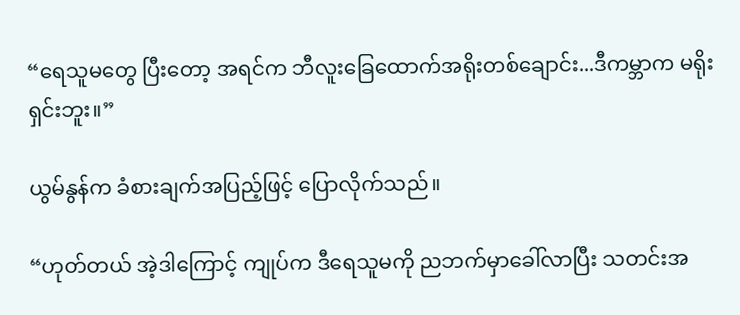“ရေသူမတွေ ပြီးတော့ အရင်က ဘီလူးခြေထောက်အရိုးတစ်ချောင်း...ဒီကမ္ဘာက မရိုးရှင်းဘူး။”

ယွမ်နွန်က ခံစားချက်အပြည့်ဖြင့် ပြောလိုက်သည်။

“ဟုတ်တယ် အဲ့ဒါကြောင့် ကျုပ်က ဒီရေသူမကို ညဘက်မှာခေါ်လာပြီး သတင်းအ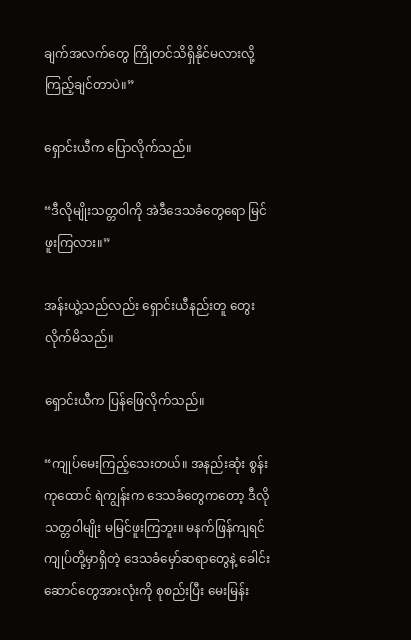ချက်အလက်တွေ ကြိုတင်သိရှိနိုင်မလားလို့ ကြည့်ချင်တာပဲ။”

ရှောင်းယီက ပြောလိုက်သည်။

“ဒီလိုမျိုးသတ္တဝါကို အဲဒီဒေသခံတွေရော မြင်ဖူးကြလား။”

အန်းယွဲ့သည်လည်း ရှောင်းယီနည်းတူ တွေးလိုက်မိသည်။

ရှောင်းယီက ပြန်ဖြေလိုက်သည်။

“ကျုပ်မေးကြည့်သေးတယ်။ အနည်းဆုံး စွန်းကုထောင် ရဲကျွန်းက ဒေသခံတွေကတော့ ဒီလိုသတ္တဝါမျိုး မမြင်ဖူးကြဘူး။ မနက်ဖြန်ကျရင် ကျုပ်တို့မှာရှိတဲ့ ဒေသခံမှော်ဆရာတွေနဲ့ ခေါင်းဆောင်တွေအားလုံးကို စုစည်းပြီး မေးမြန်း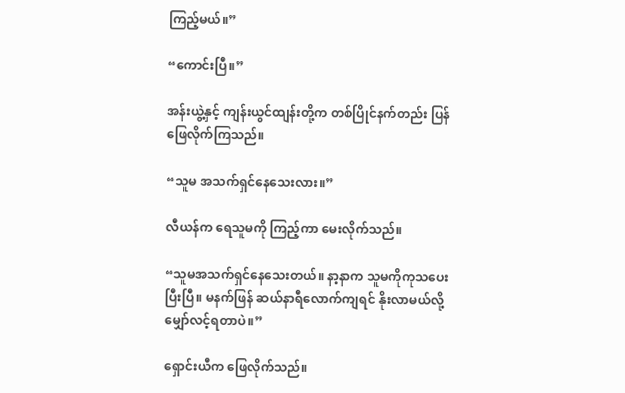ကြည့်မယ်။”

“ကောင်းပြီ။”

အန်းယွဲ့နှင့် ကျန်းယွင်ထျန်းတို့က တစ်ပြိုင်နက်တည်း ပြန်ဖြေလိုက်ကြသည်။

“သူမ အသက်ရှင်နေသေးလား။”

လီယန်က ရေသူမကို ကြည့်ကာ မေးလိုက်သည်။

“သူမအသက်ရှင်နေသေးတယ်။ နာ့နာက သူမကိုကုသပေးပြီးပြီ။ မနက်ဖြန် ဆယ်နာရီလောက်ကျရင် နိုးလာမယ်လို့ မျှော်လင့်ရတာပဲ။”

ရှောင်းယီက ဖြေလိုက်သည်။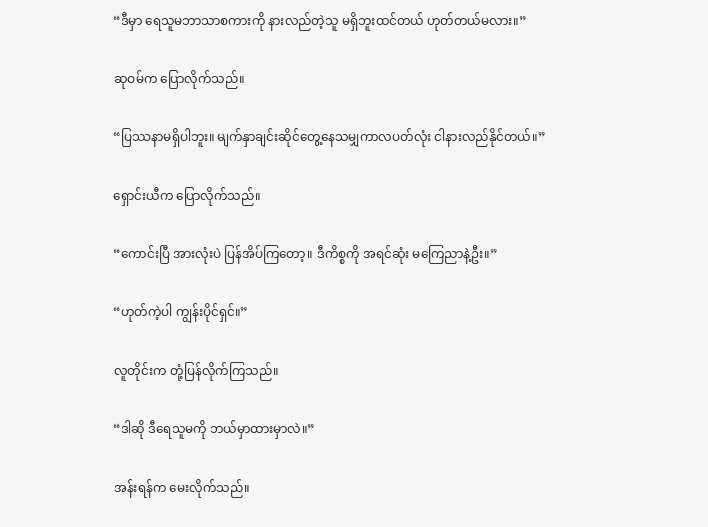“ဒီမှာ ရေသူမဘာသာစကားကို နားလည်တဲ့သူ မရှိဘူးထင်တယ် ဟုတ်တယ်မလား။”

ဆုဝမ်က ပြောလိုက်သည်။

“ပြဿနာမရှိပါဘူး။ မျက်နှာချင်းဆိုင်တွေ့နေသမျှကာလပတ်လုံး ငါနားလည်နိုင်တယ်။”

ရှောင်းယီက ပြောလိုက်သည်။

“ကောင်းပြီ အားလုံးပဲ ပြန်အိပ်ကြတော့။ ဒီကိစ္စကို အရင်ဆုံး မကြေညာနဲ့ဦး။”

“ဟုတ်ကဲ့ပါ ကျွန်းပိုင်ရှင်။”

လူတိုင်းက တုံ့ပြန်လိုက်ကြသည်။

“ဒါဆို ဒီရေသူမကို ဘယ်မှာထားမှာလဲ။”

အန်းရန်က မေးလိုက်သည်။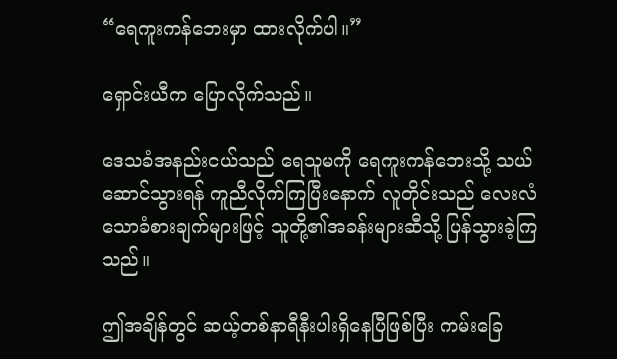“ရေကူးကန်ဘေးမှာ ထားလိုက်ပါ။”

ရှောင်းယီက ပြောလိုက်သည်။

ဒေသခံအနည်းငယ်သည် ရေသူမကို ရေကူးကန်ဘေးသို့ သယ်ဆောင်သွားရန် ကူညီလိုက်ကြပြီးနောက် လူတိုင်းသည် လေးလံသောခံစားချက်များဖြင့် သူတို့၏အခန်းများဆီသို့ ပြန်သွားခဲ့ကြသည်။

ဤအချိန်တွင် ဆယ့်တစ်နာရီနီးပါးရှိနေပြီဖြစ်ပြီး ကမ်းခြေ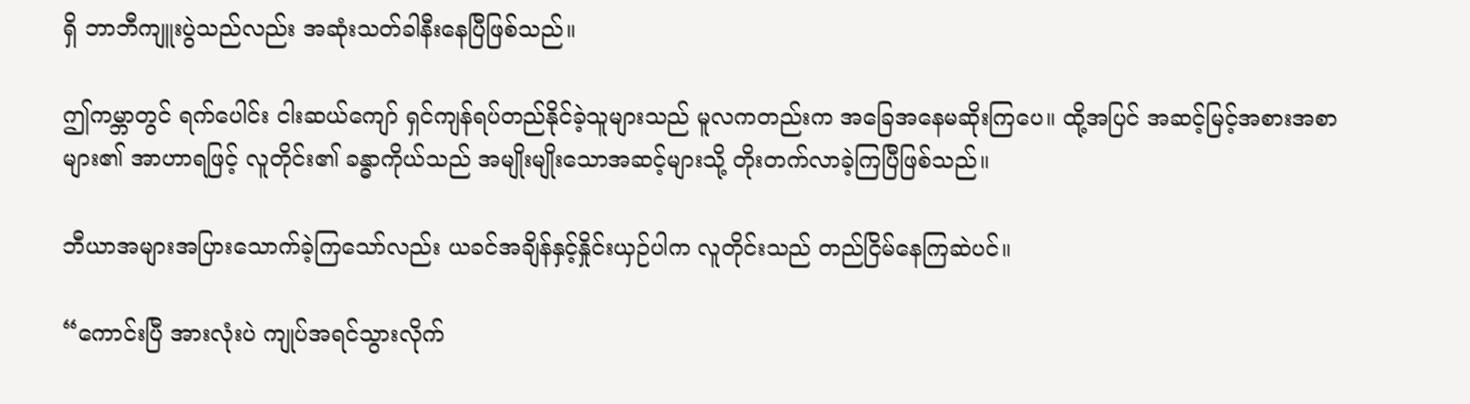ရှိ ဘာဘီကျူးပွဲသည်လည်း အဆုံးသတ်ခါနီးနေပြီဖြစ်သည်။

ဤကမ္ဘာတွင် ရက်ပေါင်း ငါးဆယ်ကျော် ရှင်ကျန်ရပ်တည်နိုင်ခဲ့သူများသည် မူလကတည်းက အခြေအနေမဆိုးကြပေ။ ထို့အပြင် အဆင့်မြင့်အစားအစာများ၏ အာဟာရဖြင့် လူတိုင်း၏ ခန္ဓာကိုယ်သည် အမျိုးမျိုးသောအဆင့်များသို့ တိုးတက်လာခဲ့ကြပြီဖြစ်သည်။

ဘီယာအများအပြားသောက်ခဲ့ကြသော်လည်း ယခင်အချိန်နှင့်နှိုင်းယှဉ်ပါက လူတိုင်းသည် တည်ငြိမ်‌နေကြဆဲပင်။

“ကောင်းပြီ အားလုံးပဲ ကျုပ်အရင်သွားလိုက်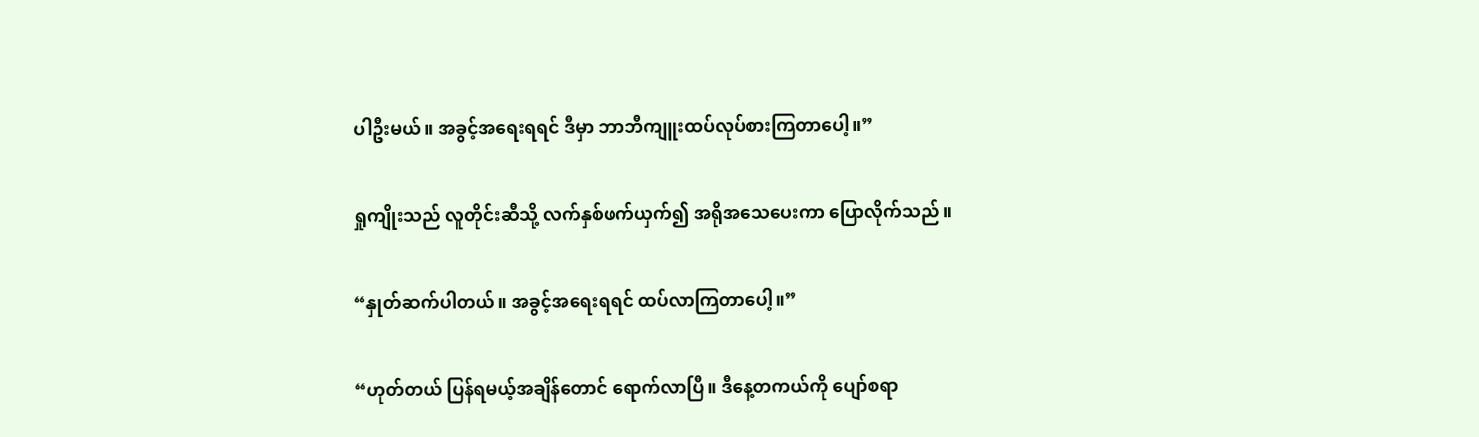ပါဦးမယ်။ အခွင့်အရေးရရင် ဒီမှာ ဘာဘီကျူးထပ်လုပ်စားကြတာပေါ့။”

ရှုကျိုးသည် လူတိုင်းဆီသို့ လက်နှစ်ဖက်ယှက်၍ အရိုအသေပေးကာ ပြောလိုက်သည်။

“နှုတ်ဆက်ပါတယ်။ အခွင့်အရေးရရင် ထပ်လာကြတာပေါ့။”

“ဟုတ်တယ် ပြန်ရမယ့်အချိန်တောင် ရောက်လာပြီ။ ဒီနေ့တကယ်ကို ပျော်စရာ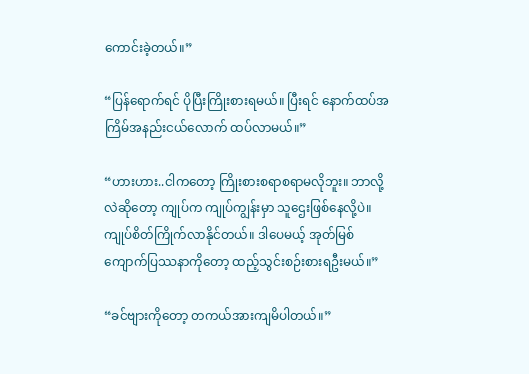ကောင်းခဲ့တယ်။”

“ပြန်ရောက်ရင် ပိုပြီးကြိုးစားရမယ်။ ပြီးရင် နောက်ထပ်အကြိမ်အနည်းငယ်လောက် ထပ်လာမယ်။”

“ဟားဟား..ငါကတော့ ကြိုးစားစရာစရာမလိုဘူး။ ဘာလို့လဲဆိုတော့ ကျုပ်က ကျုပ်ကျွန်းမှာ သူဌေးဖြစ်နေလို့ပဲ။ ကျုပ်စိတ်ကြိုက်လာနိုင်တယ်။ ဒါပေမယ့် အုတ်မြစ်ကျောက်ပြဿနာကိုတော့ ထည့်သွင်းစဉ်းစားရဦးမယ်။”

“ခင်ဗျားကိုတော့ တကယ်အားကျမိပါတယ်။”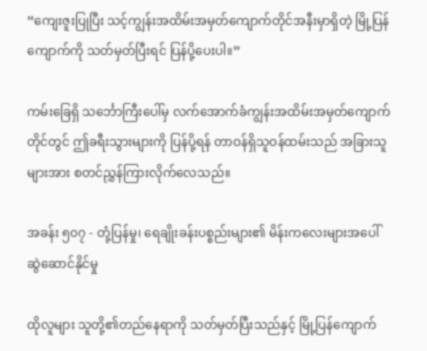“ကျေးဇူးပြုပြီး သင့်ကျွန်းအထိမ်းအမှတ်ကျောက်တိုင်အနီးမှာရှိတဲ့ မြို့ပြန်ကျောက်ကို သတ်မှတ်ပြီးရင် ပြန်ပို့ပေးပါ။”

ကမ်းခြေရှိ သင်္ဘောကြီးပေါ်မှ လက်အောက်ခံကျွန်းအထိမ်းအမှတ်ကျောက်တိုင်တွင် ဤခရီးသွားများကို ပြန်ပို့ရန် တာဝန်ရှိသူဝန်ထမ်းသည် အခြားသူများအား စတင်ညွှန်ကြားလိုက်လေသည်။

အခန်း ၅၀၇ - တုံ့ပြန်မှု၊ ရေချိုးခန်းပစ္စည်းများ၏ မိန်းကလေးများအပေါ် ဆွဲဆောင်နိုင်မှု

ထိုလူများ သူတို့၏တည်နေရာကို သတ်မှတ်ပြီးသည်နှင့် မြို့ပြန်ကျောက်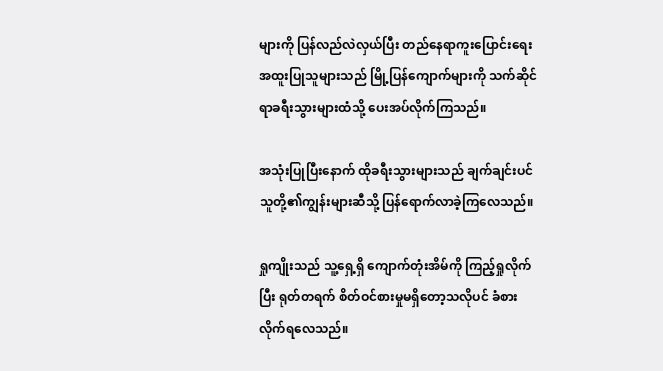များကို ပြန်လည်လဲလှယ်ပြီး တည်နေရာကူးပြောင်းရေးအထူးပြုသူများသည် မြို့ပြန်ကျောက်များကို သက်ဆိုင်ရာခရီးသွားများထံသို့ ပေးအပ်လိုက်ကြသည်။

အသုံးပြုပြီးနောက် ထိုခရီးသွားများသည် ချက်ချင်းပင် သူတို့၏ကျွန်းများဆီသို့ ပြန်ရောက်လာခဲ့ကြလေသည်။

ရှုကျိုးသည် သူ့ရှေ့ရှိ ကျောက်တုံးအိမ်ကို ကြည့်ရှုလိုက်ပြီး ရုတ်တရက် စိတ်ဝင်စားမှုမရှိတော့သလိုပင် ခံစားလိုက်ရလေသည်။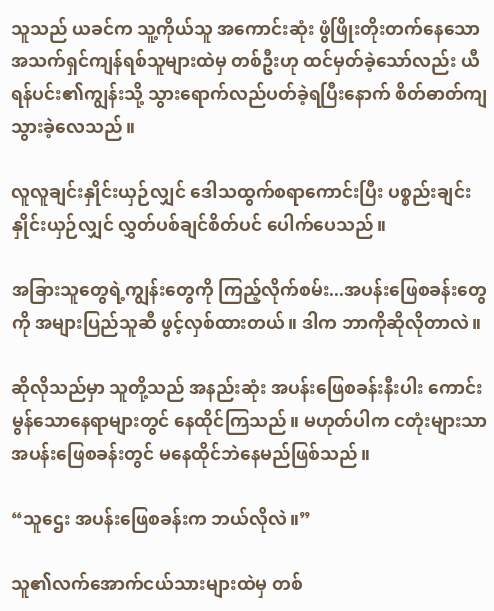သူသည် ယခင်က သူ့ကိုယ်သူ အကောင်းဆုံး ဖွံဖြိုးတိုးတက်နေသော အသက်ရှင်ကျန်ရစ်သူများထဲမှ တစ်ဦးဟု ထင်မှတ်ခဲ့သော်လည်း ယီရန်ပင်း၏ကျွန်းသို့ သွားရောက်လည်ပတ်ခဲ့ရပြီးနောက် စိတ်ဓာတ်ကျသွားခဲ့လေသည်။

လူလူချင်းနှိုင်းယှဉ်လျှင် ဒေါသထွက်စရာကောင်းပြီး ပစ္စည်းချင်းနှိုင်းယှဉ်လျှင် လွှတ်ပစ်ချင်စိတ်ပင် ပေါက်ပေသည်။

အခြားသူတွေရဲ့ကျွန်းတွေကို ကြည့်လိုက်စမ်း...အပန်းဖြေစခန်းတွေကို အများပြည်သူဆီ ဖွင့်လှစ်ထားတယ်။ ဒါက ဘာကိုဆိုလိုတာလဲ။

ဆိုလိုသည်မှာ သူတို့သည် အနည်းဆုံး အပန်းဖြေစခန်းနီးပါး ကောင်းမွန်သောနေရာများတွင် နေထိုင်ကြသည်။ မဟုတ်ပါက ငတုံးများသာ အပန်းဖြေစခန်းတွင် မနေထိုင်ဘဲနေမည်ဖြစ်သည်။

“သူဌေး အပန်းဖြေစခန်းက ဘယ်လိုလဲ။”

သူ၏လက်အောက်ငယ်သားများထဲမှ တစ်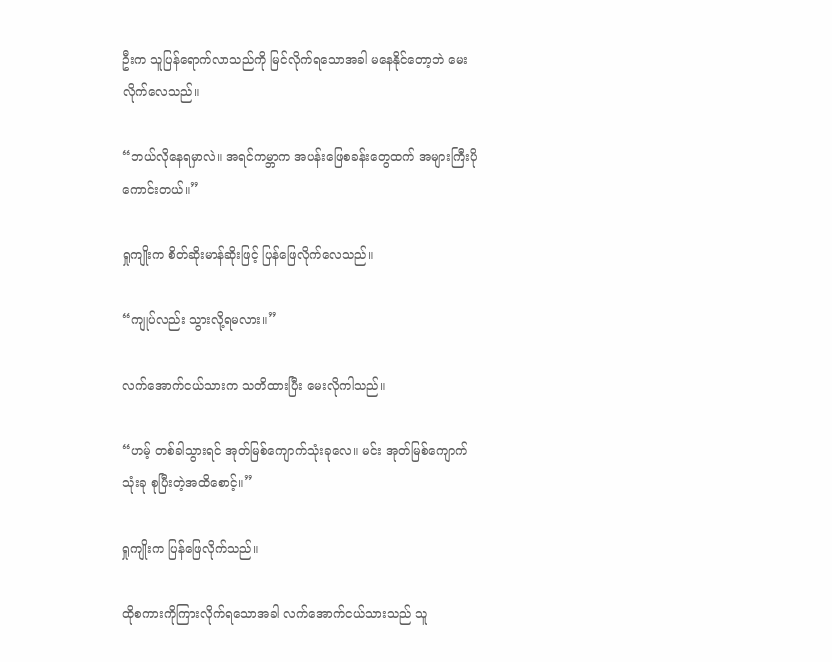ဦးက သူပြန်ရောက်လာသည်ကို မြင်လိုက်ရသောအခါ မနေနိုင်တော့ဘဲ မေးလိုက်လေသည်။

“ဘယ်လိုနေရမှာလဲ။ အရင်ကမ္ဘာက အပန်းဖြေစခန်းတွေထက် အများကြီးပိုကောင်းတယ်။”

ရှုကျိုးက စိတ်ဆိုးမာန်ဆိုးဖြင့် ပြန်ဖြေလိုက်လေသည်။

“ကျုပ်လည်း သွားလို့ရမလား။”

လက်အောက်ငယ်သားက သတိထားပြီး မေးလိုကါသည်။

“ဟမ့် တစ်ခါသွားရင် အုတ်မြစ်ကျောက်သုံးခု‌လေ။ မင်း အုတ်မြစ်ကျောက်သုံးခု စုပြီးတဲ့အထိစောင့်။”

ရှုကျိုးက ပြန်ဖြေလိုက်သည်။

ထိုစကားကိုကြားလိုက်ရသောအခါ လက်အောက်ငယ်သားသည် သူ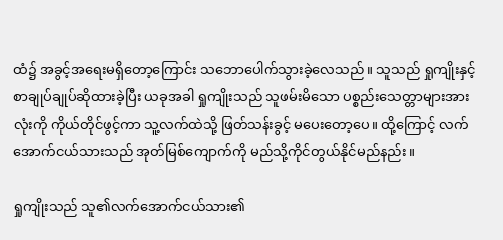ထံ၌ အခွင့်အရေးမရှိတော့ကြောင်း သဘောပေါက်သွားခဲ့လေသည်။ သူသည် ရှုကျိုးနှင့် စာချုပ်ချုပ်ဆိုထားခဲ့ပြီး ယခုအခါ ရှုကျိုးသည် သူဖမ်းမိသော ပစ္စည်းသေတ္တာများအားလုံးကို ကိုယ်တိုင်ဖွင့်ကာ သူ့လက်ထဲသို့ ဖြတ်သန်းခွင့် မပေးတော့ပေ။ ထို့ကြောင့် လက်အောက်ငယ်သားသည် အုတ်မြစ်ကျောက်ကို မည်သို့ကိုင်တွယ်နိုင်မည်နည်း။

ရှုကျိုးသည် သူ၏လက်အောက်ငယ်သား၏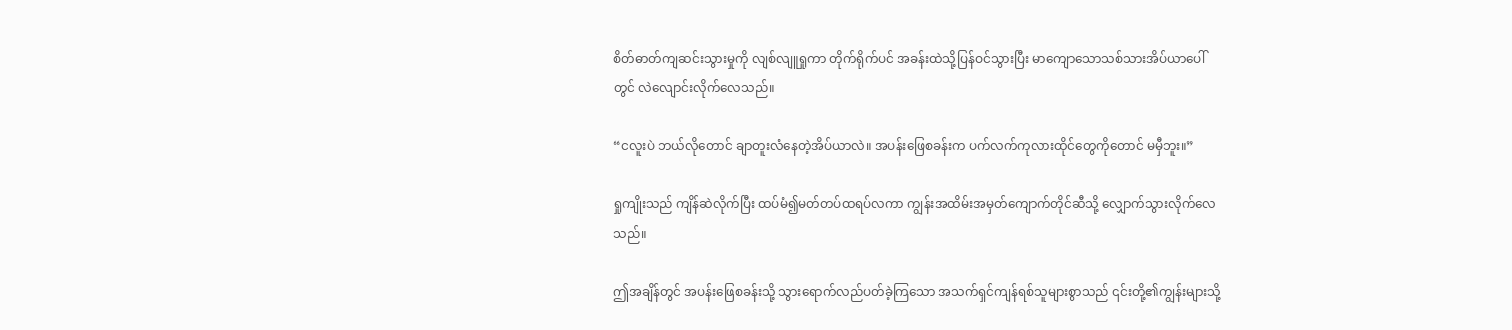စိတ်ဓာတ်ကျဆင်းသွားမှုကို လျစ်လျူရှုကာ တိုက်ရိုက်ပင် အခန်းထဲသို့ပြန်ဝင်သွားပြီး မာကျောသောသစ်သားအိပ်ယာပေါ်တွင် လဲလျောင်းလိုက်လေသည်။

“ငလူးပဲ ဘယ်လိုတောင် ချာတူးလံနေတဲ့အိပ်ယာလဲ။ အပန်းဖြေစခန်းက ပက်လက်ကုလားထိုင်တွေကိုတောင် မမှီဘူး။”

ရှုကျိုးသည် ကျိန်ဆဲလိုက်ပြီး ထပ်မံ၍မတ်တပ်ထရပ်လကာ ကျွန်းအထိမ်းအမှတ်ကျောက်တိုင်ဆီသို့ လျှောက်သွားလိုက်လေသည်။

ဤအချိန်တွင် အပန်းဖြေစခန်းသို့ သွားရောက်လည်ပတ်ခဲ့ကြသော အသက်ရှင်ကျန်ရစ်သူများစွာသည် ၎င်းတို့၏ကျွန်းများသို့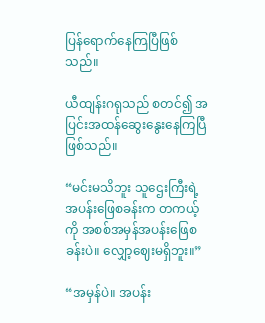ပြန်ရောက်နေကြပြီဖြစ်သည်။

ယီထျန်းဂရုသည် စတင်၍ အပြင်းအထန်ဆွေးနွေးနေကြပြီဖြစ်သည်။

“မင်းမသိဘူး သူဌေးကြီးရဲ့ အပန်းဖြေစခန်းက တကယ့်ကို အစစ်အမှန်အပန်းဖြေစခန်းပဲ။ လျှော့ဈေးမရှိဘူး။”

“အမှန်ပဲ။ အပန်း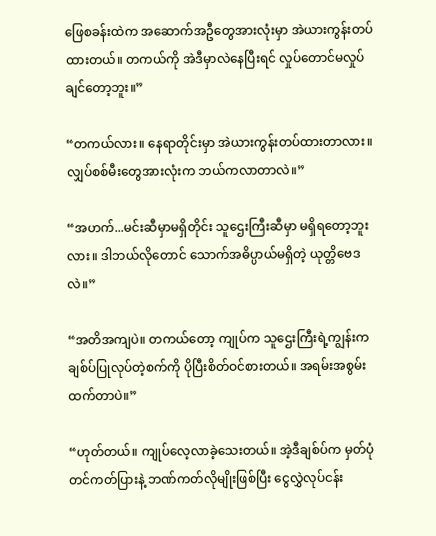ဖြေစခန်းထဲက အဆောက်အဦတွေအားလုံးမှာ အဲယားကွန်းတပ်ထားတယ်။ တကယ်ကို အဲဒီမှာလဲနေပြီးရင် လှုပ်တောင်မလှုပ်ချင်တော့ဘူး။”

“တကယ်လား။ နေရာတိုင်းမှာ အဲယားကွန်းတပ်ထားတာလား။ လျှပ်စစ်မီးတွေအားလုံးက ဘယ်ကလာတာလဲ။”

“အဟက်...မင်းဆီမှာမရှိတိုင်း သူဌေးကြီးဆီမှာ မရှိရတော့ဘူးလား။ ဒါဘယ်လိုတောင် သောက်အဓိပ္ပာယ်မရှိတဲ့ ယုတ္တိဗေဒလဲ။”

“အတိအကျပဲ။ တကယ်တော့ ကျုပ်က သူဌေးကြီးရဲ့ကျွန်းက ချစ်ပ်ပြုလုပ်တဲ့စက်ကို ပိုပြီးစိတ်ဝင်စားတယ်။ အရမ်းအစွမ်းထက်တာပဲ။”

“ဟုတ်တယ်။ ကျုပ်လေ့လာခဲ့သေးတယ်။ အဲ့ဒီချစ်ပ်က မှတ်ပုံတင်ကတ်ပြားနဲ့ ဘဏ်ကတ်လိုမျိုးဖြစ်ပြီး ငွေလွှဲလုပ်ငန်း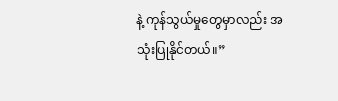နဲ့ ကုန်သွယ်မှုတွေမှာလည်း အသုံးပြုနိုင်တယ်။”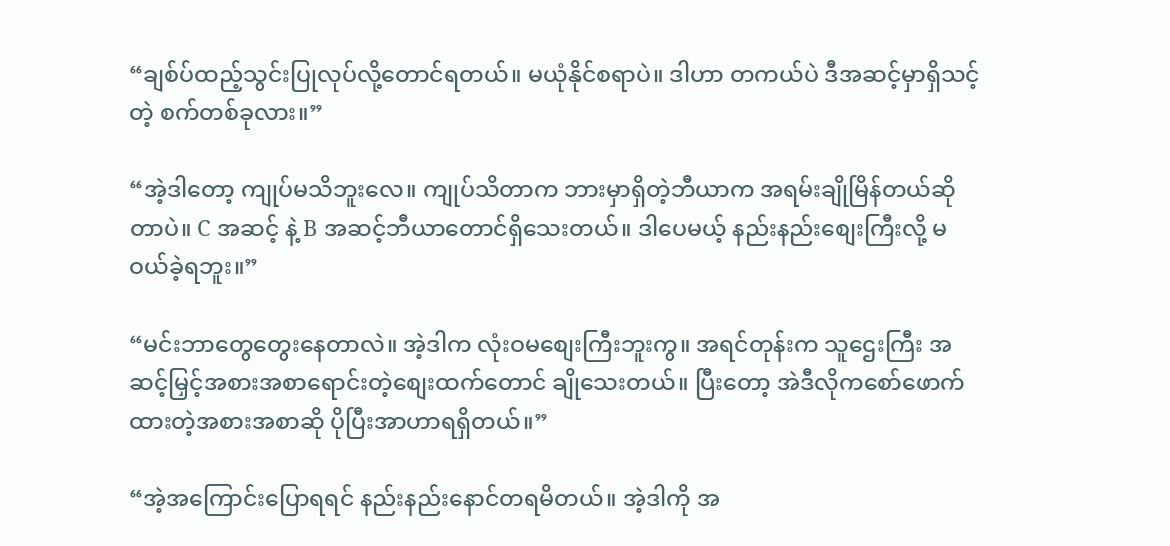“ချစ်ပ်ထည့်သွင်းပြုလုပ်လို့တောင်ရတယ်။ မယုံနိုင်စရာပဲ။ ဒါဟာ တကယ်ပဲ ဒီအဆင့်မှာရှိသင့်တဲ့ စက်တစ်ခုလား။”

“အဲ့ဒါတော့ ကျုပ်မသိဘူးလေ။ ကျုပ်သိတာက ဘားမှာရှိတဲ့ဘီယာက အရမ်းချိုမြိန်တယ်ဆိုတာပဲ။ C အဆင့် နဲ့ B အဆင့်ဘီယာတောင်ရှိသေးတယ်။ ဒါပေမယ့် နည်းနည်းစျေးကြီးလို့ မဝယ်ခဲ့ရဘူး။”

“မင်းဘာတွေတွေးနေတာလဲ။ အဲ့ဒါက လုံးဝမစျေးကြီးဘူးကွ။ အရင်တုန်းက သူဌေးကြီး အဆင့်မြှင့်အစားအစာရောင်းတဲ့စျေးထက်တောင် ချိုသေးတယ်။ ပြီးတော့ အဲဒီလိုကစော်ဖောက်ထားတဲ့အစားအစာဆို ပိုပြီးအာဟာရရှိတယ်။”

“အဲ့အကြောင်းပြောရရင် နည်းနည်းနောင်တရမိတယ်။ အဲ့ဒါကို အ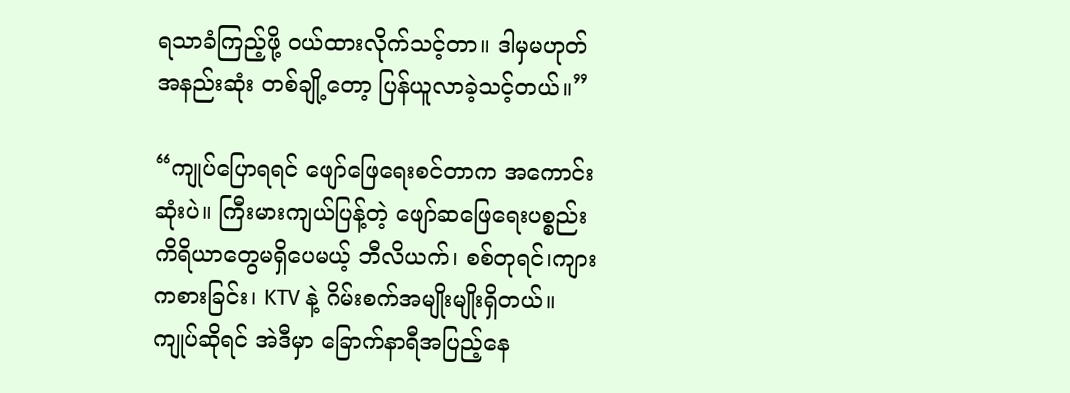ရသာခံကြည့်ဖို့ ဝယ်ထားလိုက်သင့်တာ။ ဒါမှမဟုတ် အနည်းဆုံး တစ်ချို့တော့ ပြန်ယူလာခဲ့သင့်တယ်။”

“ကျုပ်ပြောရရင် ဖျော်ဖြေရေးစင်တာက အကောင်းဆုံးပဲ။ ကြီးမားကျယ်ပြန့်တဲ့ ဖျော်ဆဖြေရေးပစ္စည်းကိရိယာတွေမရှိပေမယ့် ဘီလိယက်၊ စစ်တုရင်၊ကျားကစားခြင်း၊ KTV နဲ့ ဂိမ်းစက်အမျိုးမျိုးရှိတယ်။ ကျုပ်ဆိုရင် အဲဒီမှာ ခြောက်နာရီအပြည့်နေ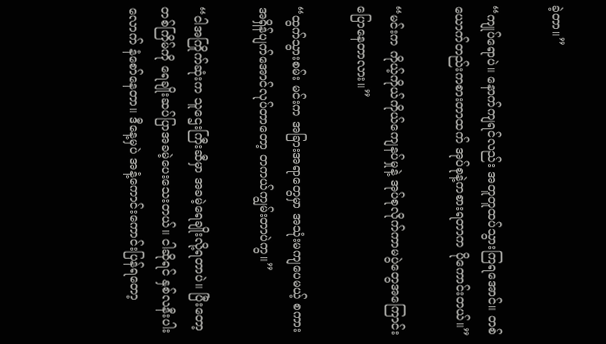ခဲ့တာ။”

“ကျုပ်ရောပဲ။ နောက်ကျရင်လည်း အတူတူထပ်သွားကြရအောင်။ တစ်ယောက်တည်းကစားတာထက် အုပ်စုနဲ့ကစားရတာက ပိုကောင်းတယ်။”

“မင်းက ကိုယ့်ကိုယ်ကိုယ်ကျေနပ်မှုနဲ့ အုပ်စုလိုက်ကာမပွဲတွေအကြောင်းပြောနေတာလား။”

“ထွက်သွားစမ်း မင်းက အခြားအရာတွေမှာ အသုံးမကျပေမယ့် စကားအရှိန်ပျက်အောင်လုပ်တာတော့ တကယ်ကျွမ်းတာပဲကွ။”

“ငါအကြိုက်ဆုံးက သူဌေးကြီးဆီမှာ အခမဲ့ရေချိုးလို့ရတာပဲ။ ပြီးတော့ တစ်ကြိမ်ကို ရေချိုးဆပ်ပြာအခမဲ့ပေးသေးတယ်။ ငါဆိုရင် နှစ်လနီးပါးလောက် နံစော်နေတာ။ ဒီနေ့မှပဲ အနံ့ကောင်းကောင်းပြန်ရတော့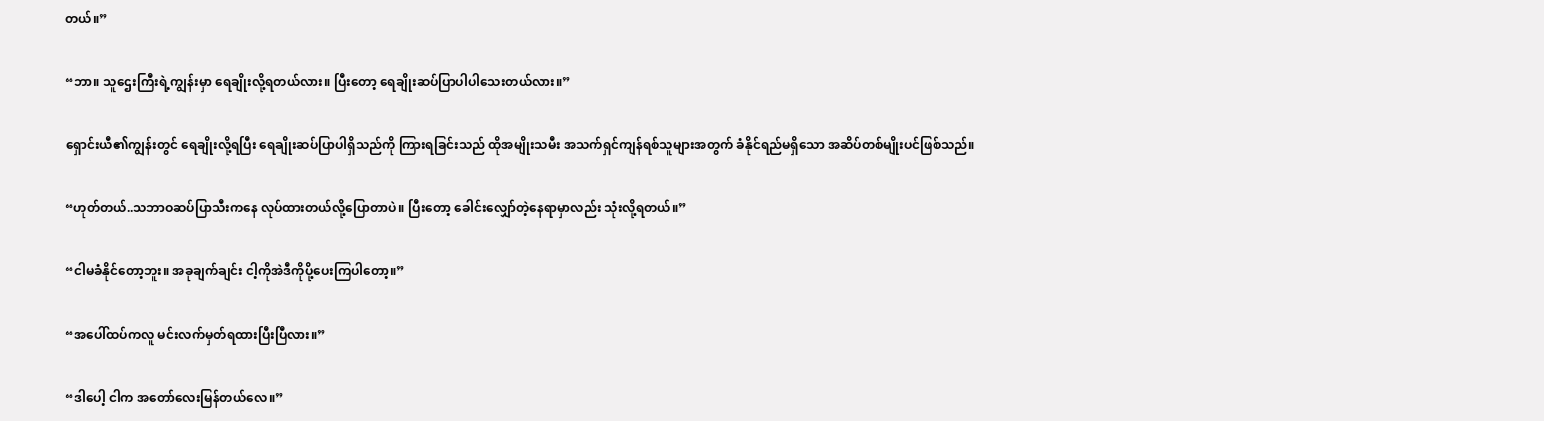တယ်။”

“ဘာ။ သူဌေးကြီးရဲ့ကျွန်းမှာ ရေချိုးလို့ရတယ်လား။ ပြီးတော့ ရေချိုးဆပ်ပြာပါပါသေးတယ်လား။”

ရှောင်းယီ၏ကျွန်းတွင် ရေချိုးလို့ရပြီး ရေချိုးဆပ်ပြာပါရှိသည်ကို ကြားရခြင်းသည် ထိုအမျိုးသမီး အသက်ရှင်ကျန်ရစ်သူများအတွက် ခံနိုင်ရည်မရှိသော အဆိပ်တစ်မျိုးပင်ဖြစ်သည်။

“ဟုတ်တယ်..သဘာဝဆပ်ပြာသီးကနေ လုပ်ထားတယ်လို့ပြောတာပဲ။ ပြီးတော့ ခေါင်းလျှော်တဲ့နေရာမှာလည်း သုံးလို့ရတယ်။”

“ငါမခံနိုင်တော့ဘူး။ အခုချက်ချင်း ငါ့ကိုအဲဒီကိုပို့ပေးကြပါတော့။”

“အပေါ်ထပ်ကလူ မင်းလက်မှတ်ရထားပြီးပြီလား။”

“ဒါပေါ့ ငါက အတော်လေးမြန်တယ်လေ။”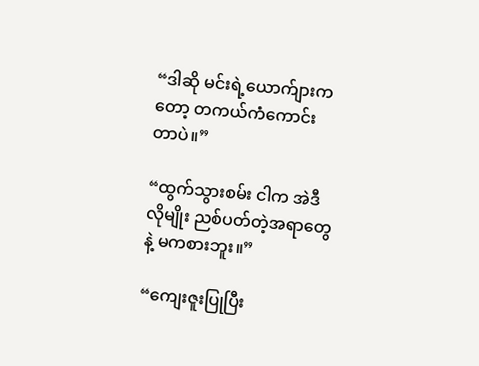“ဒါဆို မင်းရဲ့ယောက်ျားကတော့ တကယ်ကံကောင်းတာပဲ။”

“ထွက်သွားစမ်း ငါက အဲဒီလိုမျိုး ညစ်ပတ်တဲ့အရာတွေနဲ့ မကစားဘူး။”

“ကျေးဇူးပြုပြီး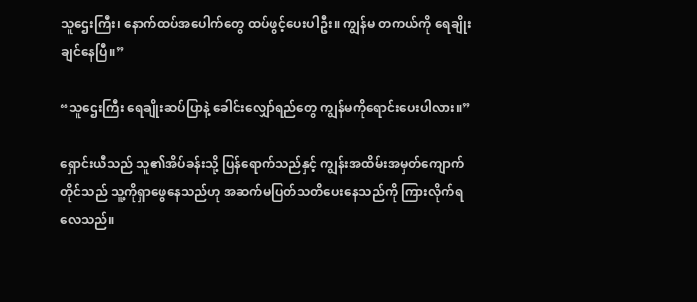သူဌေးကြီး၊ နောက်ထပ်အပေါက်တွေ ထပ်ဖွင့်ပေးပါဦး။ ကျွန်မ တကယ်ကို ရေချိုးချင်နေပြီ။”

“သူဌေးကြီး ရေချိုးဆပ်ပြာနဲ့ ခေါင်းလျှော်ရည်တွေ ကျွန်မကိုရောင်းပေးပါလား။”

ရှောင်းယီသည် သူ၏အိပ်ခန်းသို့ ပြန်ရောက်သည်နှင့် ကျွန်းအထိမ်းအမှတ်ကျောက်တိုင်သည် သူ့ကိုရှာဖွေနေသည်ဟု အဆက်မပြတ်သတိပေးနေသည်ကို ကြားလိုက်ရလေသည်။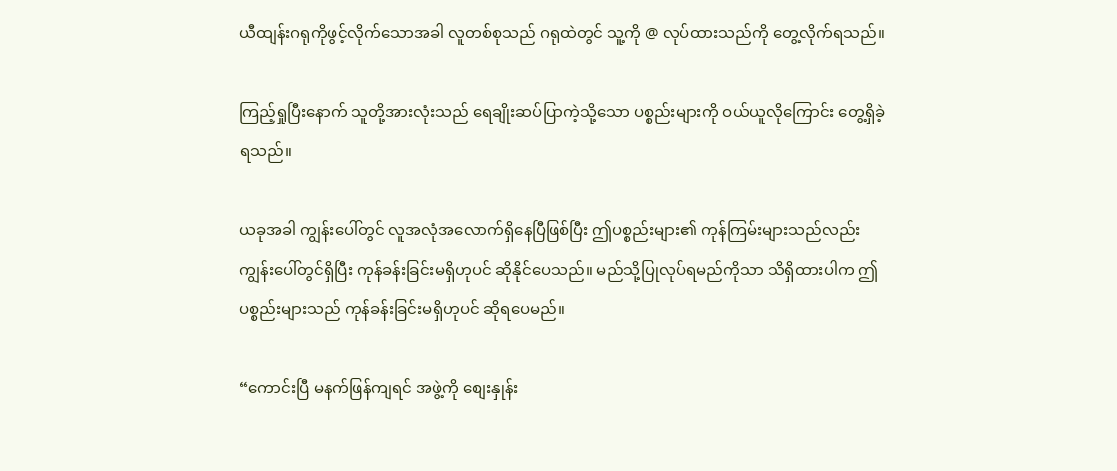ယီထျန်းဂရုကိုဖွင့်လိုက်သောအခါ လူတစ်စုသည် ဂရုထဲတွင် သူ့ကို @ လုပ်ထားသည်ကို တွေ့လိုက်ရသည်။

ကြည့်ရှုပြီးနောက် သူတို့အားလုံးသည် ရေချိုးဆပ်ပြာကဲ့သို့သော ပစ္စည်းများကို ဝယ်ယူလိုကြောင်း တွေ့ရှိခဲ့ရသည်။

ယခုအခါ ကျွန်းပေါ်တွင် လူအလုံအလောက်ရှိနေပြီဖြစ်ပြီး ဤပစ္စည်းများ၏ ကုန်ကြမ်းများသည်လည်း ကျွန်းပေါ်တွင်ရှိပြီး ကုန်ခန်းခြင်းမရှိဟုပင် ဆိုနိုင်ပေသည်။ မည်သို့ပြုလုပ်ရမည်ကိုသာ သိရှိထားပါက ဤပစ္စည်းများသည် ကုန်ခန်းခြင်းမရှိဟုပင် ဆိုရပေမည်။

“ကောင်းပြီ မနက်ဖြန်ကျရင် အဖွဲ့ကို စျေးနှုန်း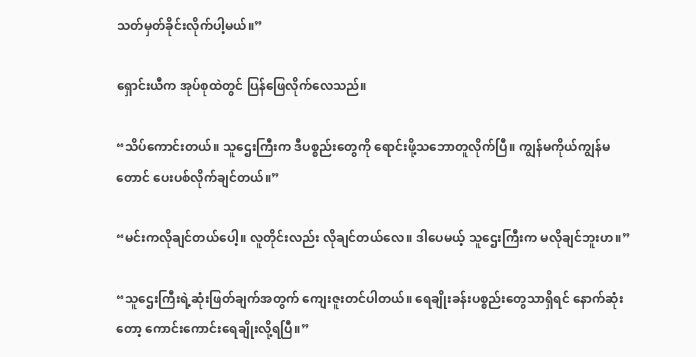သတ်မှတ်ခိုင်းလိုက်ပါ့မယ်။”

ရှောင်းယီက အုပ်စုထဲတွင် ပြန်ဖြေလိုက်လေသည်။

“သိပ်ကောင်းတယ်။ သူဌေးကြီးက ဒီပစ္စည်းတွေကို ရောင်းဖို့သဘောတူလိုက်ပြီ။ ကျွန်မကိုယ်ကျွန်မတောင် ပေးပစ်လိုက်ချင်တယ်။”

“မင်းကလိုချင်တယ်ပေါ့။ လူတိုင်းလည်း လိုချင်တယ်လေ။ ဒါပေမယ့် သူဌေးကြီးက မလိုချင်ဘူးဟ။”

“သူဌေးကြီးရဲ့ဆုံးဖြတ်ချက်အတွက် ကျေးဇူးတင်ပါတယ်။ ရေချိုးခန်းပစ္စည်းတွေသာရှိရင် နောက်ဆုံးတော့ ကောင်းကောင်းရေချိုးလို့ရပြီ။”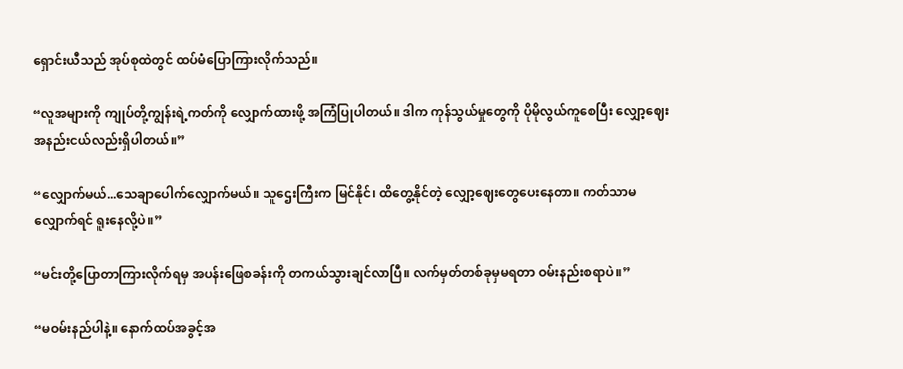ရှောင်းယီသည် အုပ်စုထဲတွင် ထပ်မံပြောကြားလိုက်သည်။

“လူအများကို ကျုပ်တို့ကျွန်းရဲ့ကတ်ကို လျှောက်ထားဖို့ အကြံပြုပါတယ်။ ဒါက ကုန်သွယ်မှုတွေကို ပိုမိုလွယ်ကူစေပြီး လျှော့ဈေးအနည်းငယ်လည်းရှိပါတယ်။”

“လျှောက်မယ်...သေချာပေါက်လျှောက်မယ်။ သူဌေးကြီးက မြင်နိုင်၊ ထိတွေ့နိုင်တဲ့ လျှော့ဈေးတွေပေးနေတာ။ ကတ်သာမလျှောက်ရင် ရူးနေလို့ပဲ။”

“မင်းတို့ပြောတာကြားလိုက်ရမှ အပန်းဖြေစခန်းကို တကယ်သွားချင်လာပြီ။ လက်မှတ်တစ်ခုမှမရတာ ဝမ်းနည်းစရာပဲ။”

“မဝမ်းနည်ပါနဲ့။ နောက်ထပ်အခွင့်အ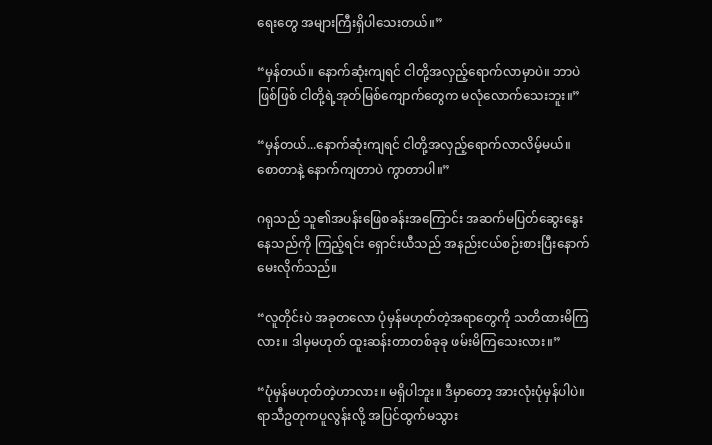ရေးတွေ အများကြီးရှိပါသေးတယ်။”

“မှန်တယ်။ နောက်ဆုံးကျရင် ငါတို့အလှည့်ရောက်လာမှာပဲ။ ဘာပဲဖြစ်ဖြစ် ငါတို့ရဲ့အုတ်မြစ်ကျောက်တွေက မလုံလောက်သေးဘူး။”

“မှန်တယ်...နောက်ဆုံးကျရင် ငါတို့အလှည့်ရောက်လာလိမ့်မယ်။ စောတာနဲ့ နောက်ကျတာပဲ ကွာတာပါ။”

ဂရုသည် သူ၏အပန်းဖြေစခန်းအကြောင်း အဆက်မပြတ်ဆွေးနွေးနေသည်ကို ကြည့်ရင်း ရှောင်းယီသည် အနည်းငယ်စဉ်းစားပြီးနောက် မေးလိုက်သည်။

“လူတိုင်းပဲ အခုတလော ပုံမှန်မဟုတ်တဲ့အရာတွေကို သတိထားမိကြလား။ ဒါမှမဟုတ် ထူးဆန်းတာတစ်ခုခု ဖမ်းမိကြသေးလား။”

“ပုံမှန်မဟုတ်တဲ့ဟာလား။ မရှိပါဘူး။ ဒီမှာတော့ အားလုံးပုံမှန်ပါပဲ။ ရာသီဥတုကပူလွန်းလို့ အပြင်ထွက်မသွား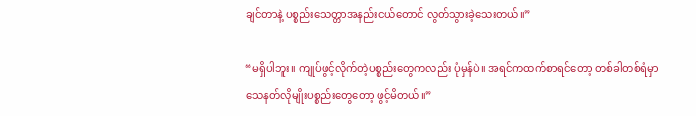ချင်တာနဲ့ ပစ္စည်းသေတ္တာအနည်းငယ်တောင် လွတ်သွားခဲ့သေးတယ်။”

“မရှိပါဘူး။ ကျုပ်ဖွင့်လိုက်တဲ့ပစ္စည်းတွေကလည်း ပုံမှန်ပဲ။ အရင်ကထက်စာရင်တော့ တစ်ခါတစ်ရံမှာ သေနတ်လိုမျိုးပစ္စည်းတွေတော့ ဖွင့်မိတယ်။”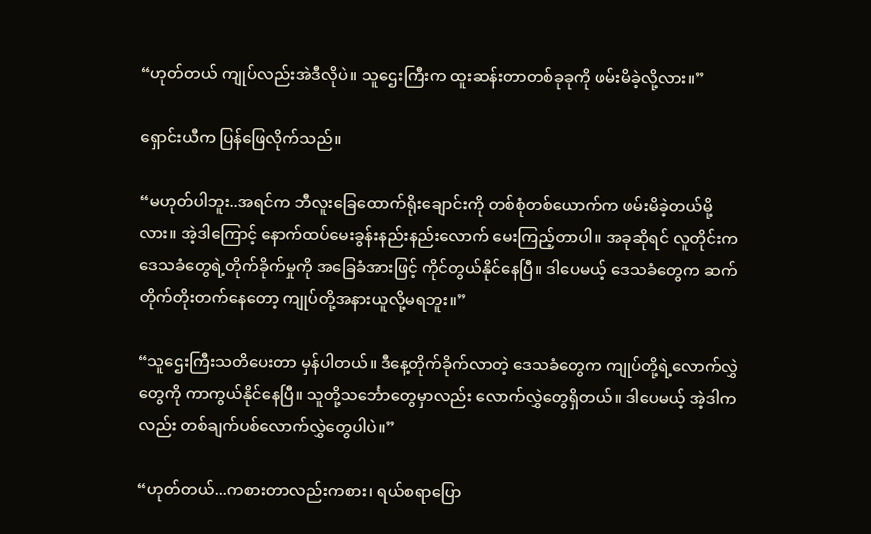“ဟုတ်တယ် ကျုပ်လည်းအဲဒီလိုပဲ။ သူဌေးကြီးက ထူးဆန်းတာတစ်ခုခုကို ဖမ်းမိခဲ့လို့လား။”

ရှောင်းယီက ပြန်ဖြေလိုက်သည်။

“မဟုတ်ပါဘူး..အရင်က ဘီလူးခြေထောက်ရိုးချောင်းကို တစ်စုံတစ်ယောက်က ဖမ်းမိခဲ့တယ်မို့လား။ အဲ့ဒါကြောင့် နောက်ထပ်မေးခွန်းနည်းနည်းလောက် မေးကြည့်တာပါ။ အခုဆိုရင် လူတိုင်းက ဒေသခံတွေရဲ့တိုက်ခိုက်မှုကို အခြေခံအားဖြင့် ကိုင်တွယ်နိုင်နေပြီ။ ဒါပေမယ့် ဒေသခံတွေက ဆက်တိုက်တိုးတက်နေတော့ ကျုပ်တို့အနားယူလို့မရဘူး။”

“သူဌေးကြီးသတိပေးတာ မှန်ပါတယ်။ ဒီနေ့တိုက်ခိုက်လာတဲ့ ဒေသခံတွေက ကျုပ်တို့ရဲ့လောက်လွှဲတွေကို ကာကွယ်နိုင်နေပြီ။ သူတို့သင်္ဘောတွေမှာလည်း လောက်လွှဲတွေရှိတယ်။ ဒါပေမယ့် အဲ့ဒါကလည်း တစ်ချက်ပစ်လောက်လွှဲတွေပါပဲ။”

“ဟုတ်တယ်...ကစားတာလည်းကစား၊ ရယ်စရာပြော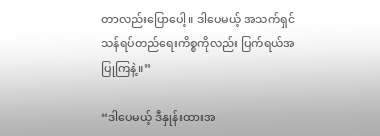တာလည်းပြောပေါ့။ ဒါပေမယ့် အသက်ရှင်သန်ရပ်တည်ရေးကိစ္စကိုလည်း ပြက်ရယ်အပြုကြနဲ့။”

“ဒါပေမယ့် ဒီနှုန်းထားအ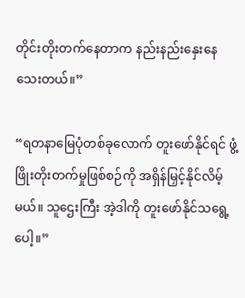တိုင်းတိုးတက်နေတာက နည်းနည်းနှေးနေသေးတယ်။”

“ရတနာမြေပုံတစ်ခုလောက် တူးဖော်နိုင်ရင် ဖွံ့ဖြိုးတိုးတက်မှုဖြစ်စဉ်ကို အရှိန်မြှင့်နိုင်လိမ့်မယ်။ သူဌေးကြီး အဲ့ဒါကို တူးဖော်နိုင်သရွေ့ပေါ့။”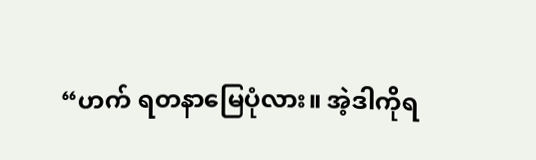“ဟက် ရတနာမြေပုံလား။ အဲ့ဒါကိုရ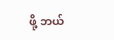ဖို့ ဘယ်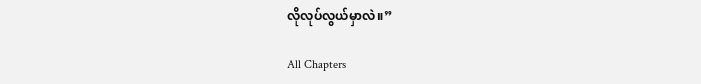လိုလုပ်လွယ်မှာလဲ။”

All Chapters